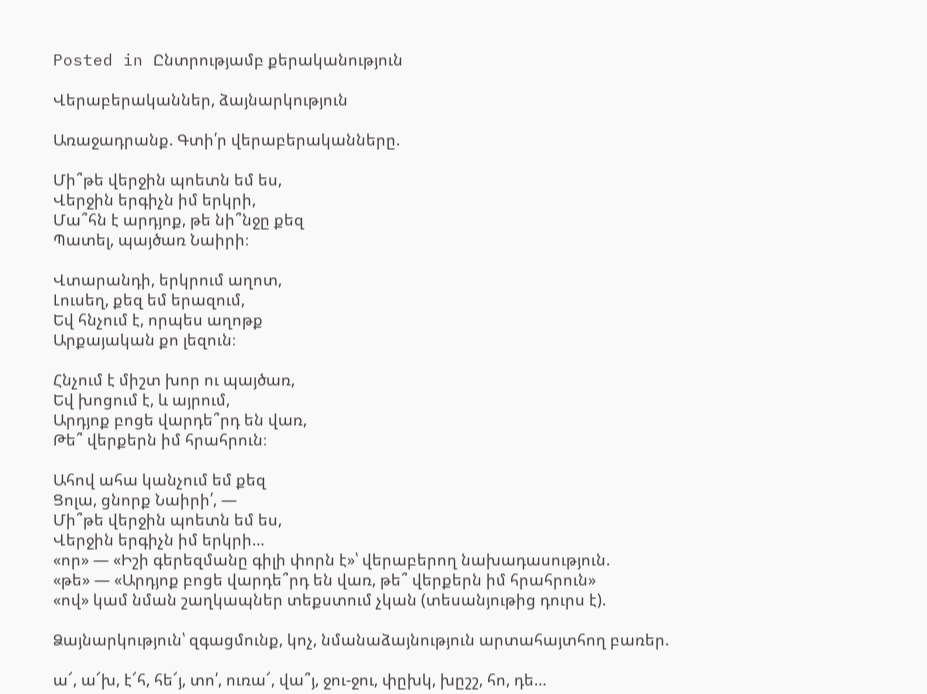Posted in Ընտրությամբ քերականություն

Վերաբերականներ, ձայնարկություն

Առաջադրանք. Գտի՛ր վերաբերականները.

Մի՞թե վերջին պոետն եմ ես,
Վերջին երգիչն իմ երկրի,
Մա՞հն է արդյոք, թե նի՞նջը քեզ
Պատել, պայծառ Նաիրի։

Վտարանդի, երկրում աղոտ,
Լուսեղ, քեզ եմ երազում,
Եվ հնչում է, որպես աղոթք
Արքայական քո լեզուն։

Հնչում է միշտ խոր ու պայծառ,
Եվ խոցում է, և այրում,
Արդյոք բոցե վարդե՞րդ են վառ,
Թե՞ վերքերն իմ հրահրուն։

Ահով ահա կանչում եմ քեզ
Ցոլա, ցնորք Նաիրի՛, —
Մի՞թե վերջին պոետն եմ ես,
Վերջին երգիչն իմ երկրի…
«որ» — «Իշի գերեզմանը գիլի փորն է»՝ վերաբերող նախադասություն.
«թե» — «Արդյոք բոցե վարդե՞րդ են վառ, թե՞ վերքերն իմ հրահրուն»
«ով» կամ նման շաղկապներ տեքստում չկան (տեսանյութից դուրս է).

Ձայնարկություն՝ զգացմունք, կոչ, նմանաձայնություն արտահայտհող բառեր.

ա՜, ա՜խ, է՜հ, հե՜յ, տո՛, ուռա՜, վա՞յ, ջու-ջու, փըխկ, խըշշ, հո, դե…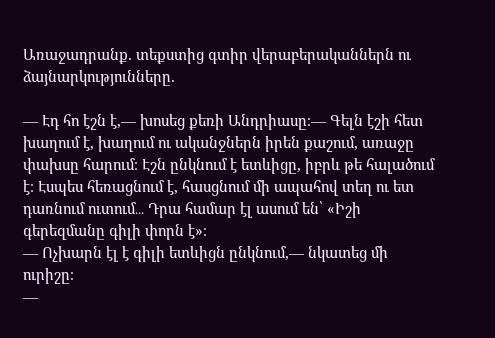Առաջադրանք. տեքստից գտիր վերաբերականներն ու ձայնարկությունները.

— Էդ հո էշն է,— խոսեց քեռի Անդրիասը։— Գելն էշի հետ խաղում է, խաղում ու ականջներն իրեն քաշում, առաջը փախսը հարում։ Էշն ընկնում է ետևիցը, իբրև թե հալածում է։ Էսպես հեռացնում է, հասցնում մի ապահով տեղ ու ետ դառնում ուտում․․․ Դրա համար էլ ասում են՝ «Իշի գերեզմանը գիլի փորն է»։
— Ոչխարն էլ է գիլի ետևիցն ընկնում,— նկատեց մի ուրիշը։
—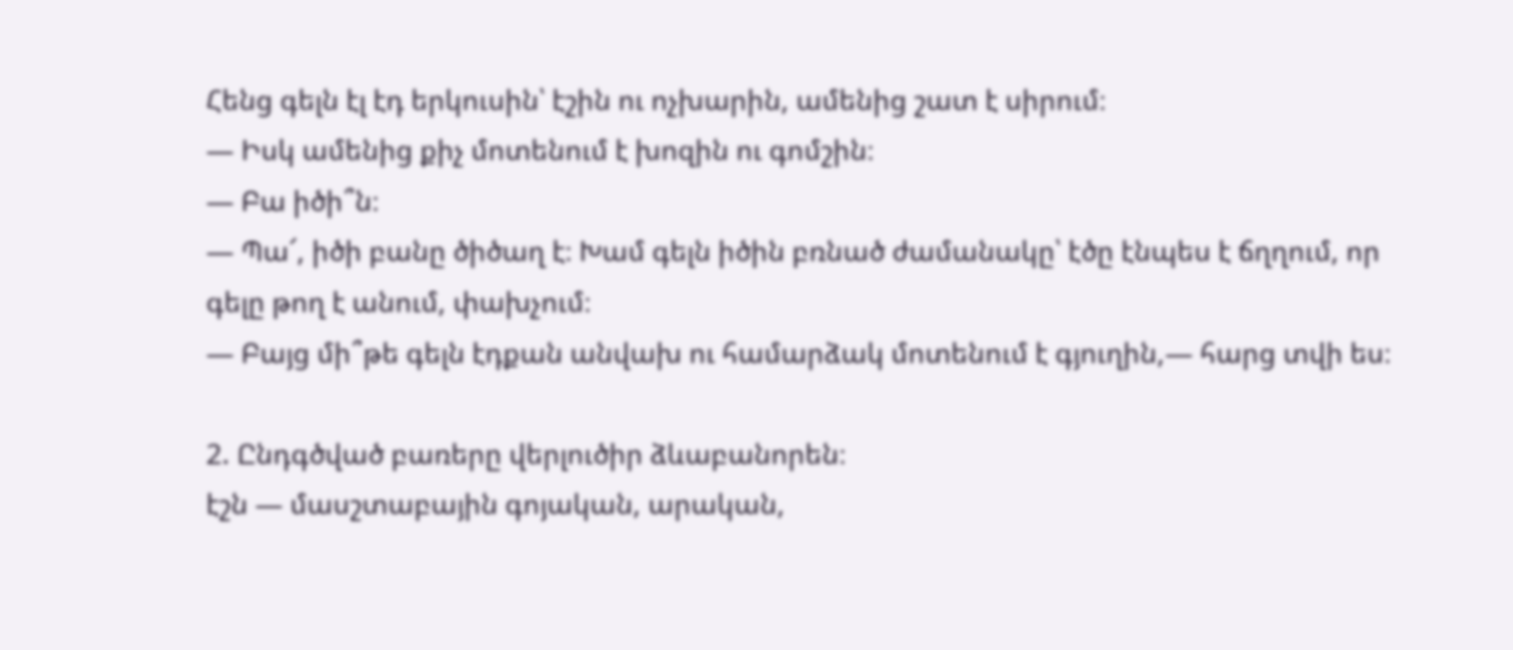Հենց գելն էլ էդ երկուսին՝ էշին ու ոչխարին, ամենից շատ է սիրում։
— Իսկ ամենից քիչ մոտենում է խոզին ու գոմշին։
— Բա իծի՞ն։
— Պա՜, իծի բանը ծիծաղ է։ Խամ գելն իծին բռնած ժամանակը՝ էծը էնպես է ճղղում, որ գելը թող է անում, փախչում։
— Բայց մի՞թե գելն էդքան անվախ ու համարձակ մոտենում է գյուղին,— հարց տվի ես։

2. Ընդգծված բառերը վերլուծիր ձևաբանորեն։
էշն — մասշտաբային գոյական, արական,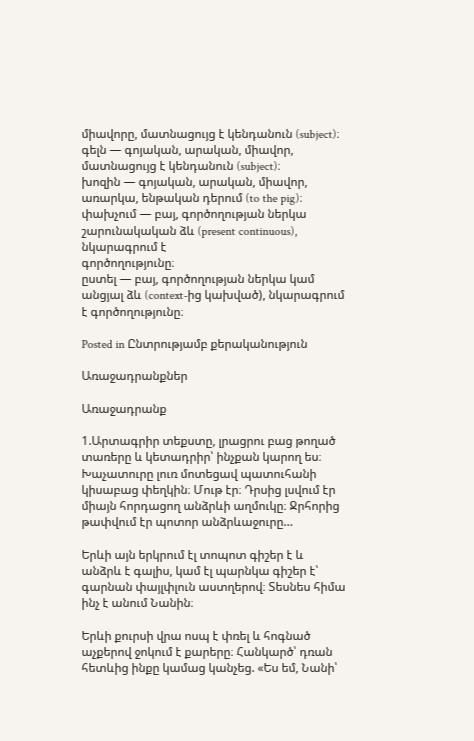միավորը, մատնացույց է կենդանուն (subject)։
գելն — գոյական, արական, միավոր, մատնացույց է կենդանուն (subject)։
խոզին — գոյական, արական, միավոր, առարկա, ենթական դերում (to the pig)։
փախչում — բայ, գործողության ներկա շարունակական ձև (present continuous), նկարագրում է
գործողությունը։
ըստել — բայ, գործողության ներկա կամ անցյալ ձև (context-ից կախված), նկարագրում է գործողությունը։

Posted in Ընտրությամբ քերականություն

Առաջադրանքներ

Առաջադրանք

1.Արտագրիր տեքստը, լրացրու բաց թողած տառերը և կետադրիր՝ ինչքան կարող ես։
Խաչատուրը լուռ մոտեցավ պատուհանի կիսաբաց փեղկին։ Մութ էր։ Դրսից լսվում էր միայն հորդացող անձրևի աղմուկը։ Ջրհորից թափվում էր պոտոր անձրևաջուրը…

Երևի այն երկրում էլ տոպոտ գիշեր է և անձրև է գալիս, կամ էլ պարնկա գիշեր է՝ գարնան փայլփլուն աստղերով։ Տեսնես հիմա ինչ է անում Նանին։

Երևի քուրսի վրա ոսպ է փռել և հոգնած աչքերով ջոկում է քարերը։ Հանկարծ՝ դռան հետևից ինքը կամաց կանչեց. «Ես եմ, Նանի՝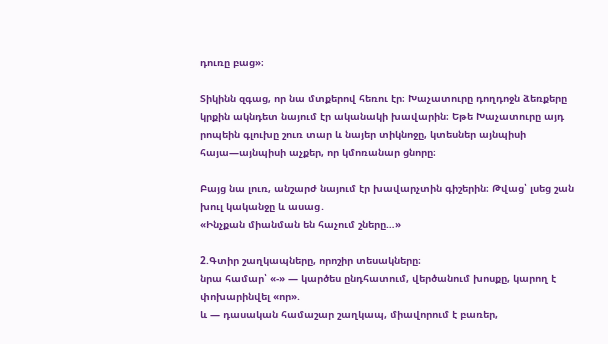դուռը բաց»։

Տիկինն զգաց, որ նա մտքերով հեռու էր։ Խաչատուրը դողդոջն ձեռքերը կրքին ակնդետ նայում էր ականակի խավարին։ Եթե Խաչատուրը այդ րոպեին գլուխը շուռ տար և նայեր տիկնոջը, կտեսներ այնպիսի հայա—այնպիսի աչքեր, որ կմոռանար ցնորը։

Բայց նա լուռ, անշարժ նայում էր խավարչտին գիշերին։ Թվաց՝ լսեց շան խուլ կականջը և ասաց․
«Ինչքան միանման են հաչում շները…»

2.Գտիր շաղկապները, որոշիր տեսակները։
նրա համար՝ «-» — կարծես ընդհատում, վերծանում խոսքը, կարող է փոխարինվել «որ».
և — դասական համաշար շաղկապ, միավորում է բառեր,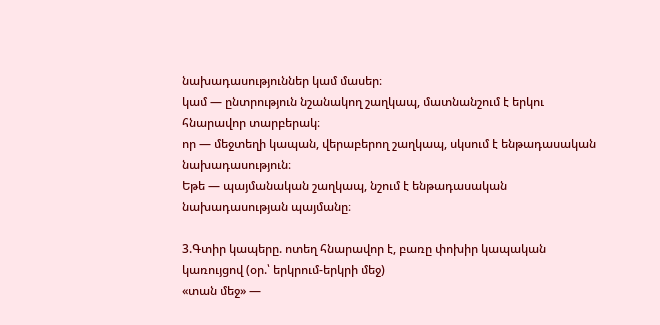նախադասություններ կամ մասեր։
կամ — ընտրություն նշանակող շաղկապ, մատնանշում է երկու հնարավոր տարբերակ։
որ — մեջտեղի կապան, վերաբերող շաղկապ, սկսում է ենթադասական նախադասություն։
Եթե — պայմանական շաղկապ, նշում է ենթադասական նախադասության պայմանը։

3.Գտիր կապերը. ոտեղ հնարավոր է, բառը փոխիր կապական կառույցով (օր.՝ երկրում-երկրի մեջ)
«տան մեջ» —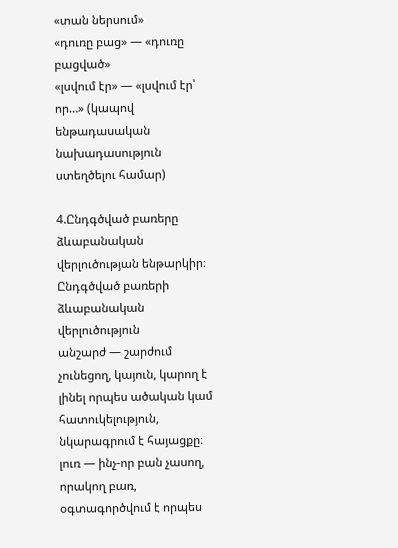«տան ներսում»
«դուռը բաց» — «դուռը բացված»
«լսվում էր» — «լսվում էր՝ որ…» (կապով ենթադասական նախադասություն ստեղծելու համար)

4.Ընդգծված բառերը ձևաբանական վերլուծության ենթարկիր։
Ընդգծված բառերի ձևաբանական վերլուծություն
անշարժ — շարժում չունեցող, կայուն, կարող է լինել որպես ածական կամ հատուկելություն, նկարագրում է հայացքը։
լուռ — ինչ-որ բան չասող, որակող բառ, օգտագործվում է որպես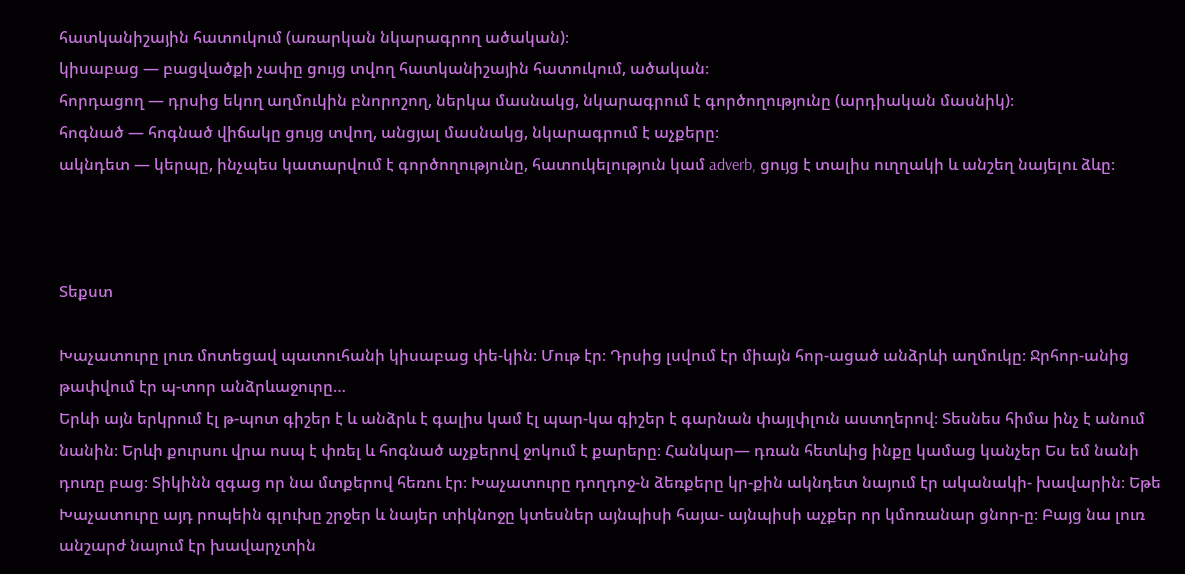հատկանիշային հատուկում (առարկան նկարագրող ածական)։
կիսաբաց — բացվածքի չափը ցույց տվող հատկանիշային հատուկում, ածական։
հորդացող — դրսից եկող աղմուկին բնորոշող, ներկա մասնակց, նկարագրում է գործողությունը (արդիական մասնիկ)։
հոգնած — հոգնած վիճակը ցույց տվող, անցյալ մասնակց, նկարագրում է աչքերը։
ակնդետ — կերպը, ինչպես կատարվում է գործողությունը, հատուկելություն կամ adverb, ցույց է տալիս ուղղակի և անշեղ նայելու ձևը։



Տեքստ

Խաչատուրը լուռ մոտեցավ պատուհանի կիսաբաց փե-կին։ Մութ էր։ Դրսից լսվում էր միայն հոր-ացած անձրևի աղմուկը։ Ջրհոր-անից թափվում էր պ-տոր անձրևաջուրը…
Երևի այն երկրում էլ թ-պոտ գիշեր է և անձրև է գալիս կամ էլ պար-կա գիշեր է գարնան փայլփլուն աստղերով։ Տեսնես հիմա ինչ է անում նանին։ Երևի քուրսու վրա ոսպ է փռել և հոգնած աչքերով ջոկում է քարերը։ Հանկար— դռան հետևից ինքը կամաց կանչեր Ես եմ նանի դուռը բաց։ Տիկինն զգաց որ նա մտքերով հեռու էր։ Խաչատուրը դողդոջ-ն ձեռքերը կր-քին ակնդետ նայում էր ականակի- խավարին։ Եթե Խաչատուրը այդ րոպեին գլուխը շրջեր և նայեր տիկնոջը կտեսներ այնպիսի հայա- այնպիսի աչքեր որ կմոռանար ցնոր-ը։ Բայց նա լուռ անշարժ նայում էր խավարչտին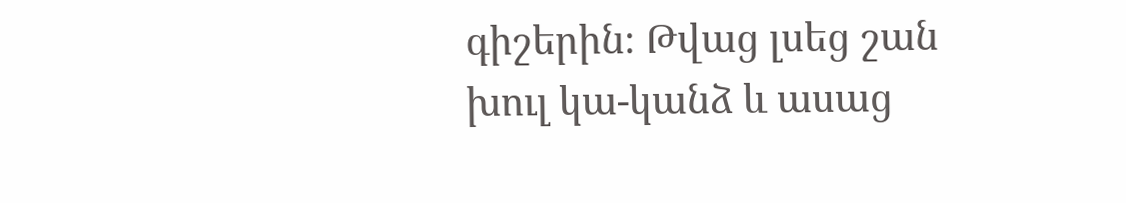գիշերին։ Թվաց լսեց շան խուլ կա-կանձ և ասաց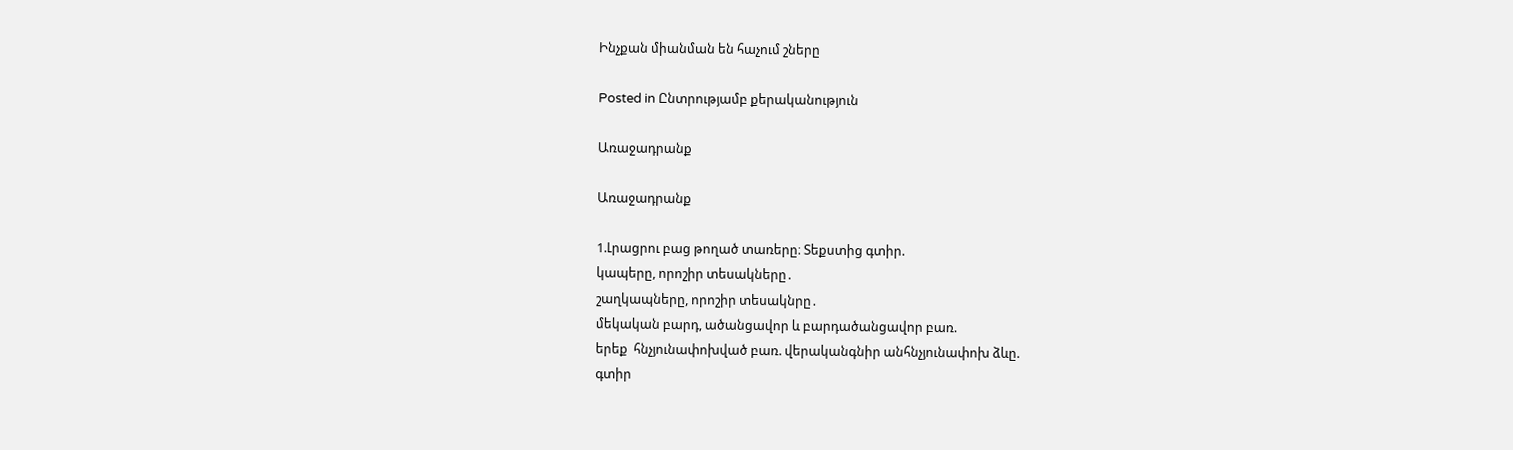Ինչքան միանման են հաչում շները

Posted in Ընտրությամբ քերականություն

Առաջադրանք

Առաջադրանք

1.Լրացրու բաց թողած տառերը։ Տեքստից գտիր.
կապերը, որոշիր տեսակները․
շաղկապները, որոշիր տեսակնրը․
մեկական բարդ, ածանցավոր և բարդածանցավոր բառ.
երեք  հնչյունափոխված բառ. վերականգնիր անհնչյունափոխ ձևը.
գտիր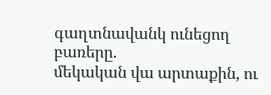գաղտնավանկ ունեցող բառերը.
մեկական վա արտաքին, ու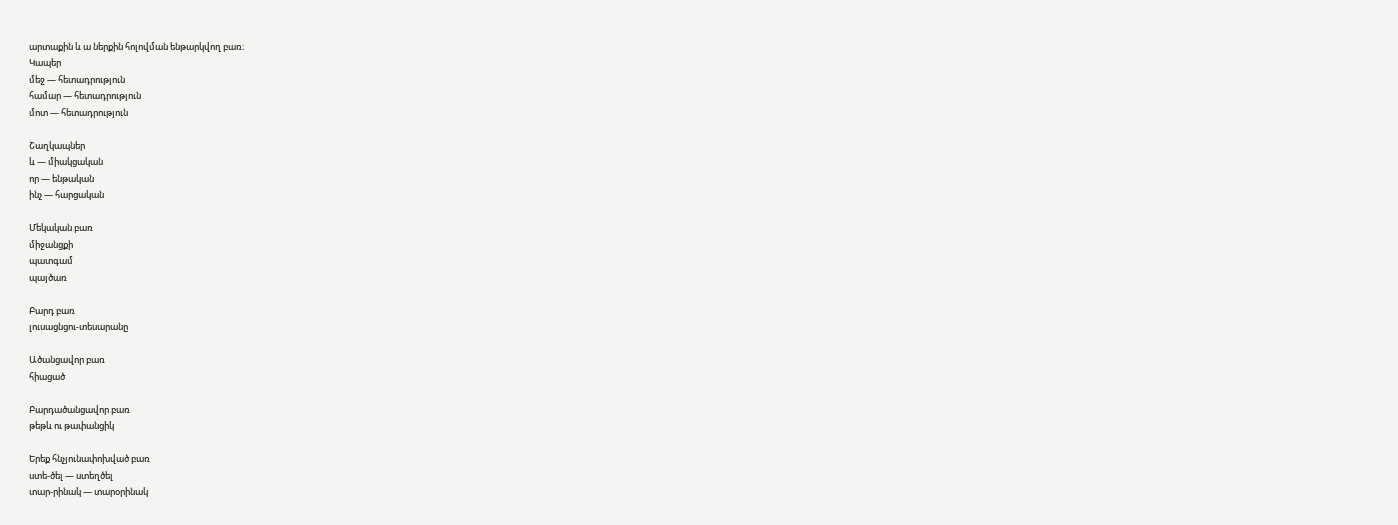արտաքին և ա ներքին հոլովման ենթարկվող բառ։
Կապեր
մեջ — հետադրություն
համար — հետադրություն
մոտ — հետադրություն

Շաղկապներ
և — միակցական
որ — ենթական
ինչ — հարցական

Մեկական բառ
միջանցքի
պատգամ
պայծառ

Բարդ բառ
լուսացնցու-տեսարանը

Ածանցավոր բառ
հիացած

Բարդածանցավոր բառ
թեթև ու թափանցիկ

Երեք հնչյունափոխված բառ
ստե-ծել — ստեղծել
տար-րինակ — տարօրինակ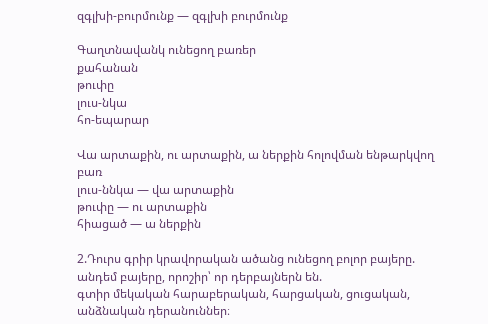զգլխի-բուրմունք — զգլխի բուրմունք

Գաղտնավանկ ունեցող բառեր
քահանան
թուփը
լուս-նկա
հո-եպարար

Վա արտաքին, ու արտաքին, ա ներքին հոլովման ենթարկվող բառ
լուս-ննկա — վա արտաքին
թուփը — ու արտաքին
հիացած — ա ներքին

2.Դուրս գրիր կրավորական ածանց ունեցող բոլոր բայերը.
անդեմ բայերը, որոշիր՝ որ դերբայներն են.
գտիր մեկական հարաբերական, հարցական, ցուցական, անձնական դերանուններ։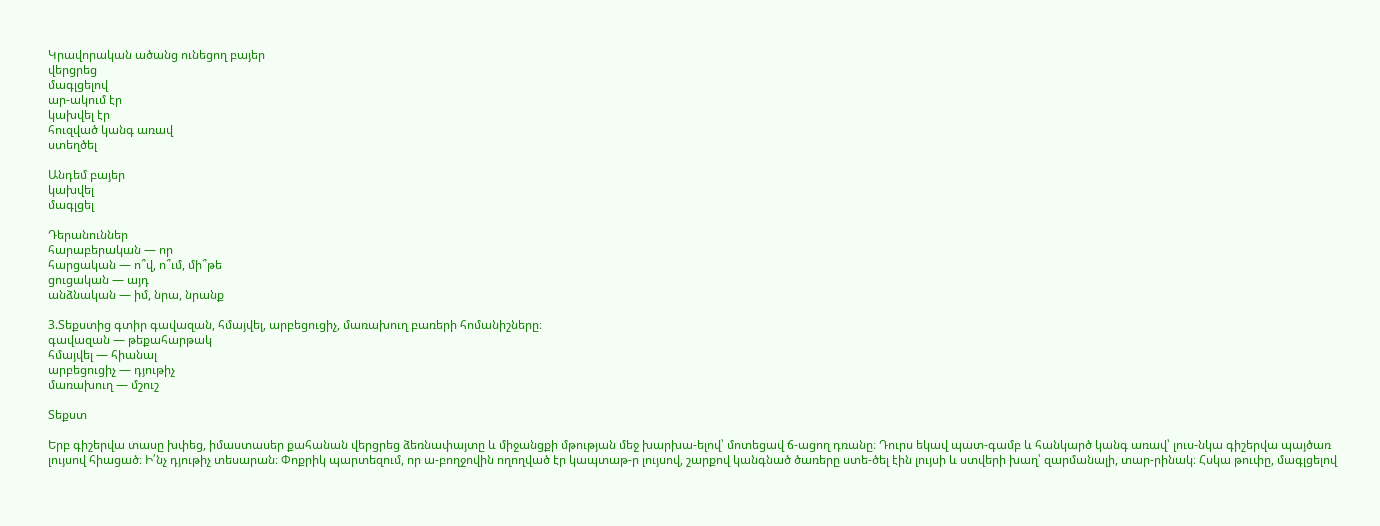Կրավորական ածանց ունեցող բայեր
վերցրեց
մագլցելով
ար-ակում էր
կախվել էր
հուզված կանգ առավ
ստեղծել

Անդեմ բայեր
կախվել
մագլցել

Դերանուններ
հարաբերական — որ
հարցական — ո՞վ, ո՞ւմ, մի՞թե
ցուցական — այդ
անձնական — իմ, նրա, նրանք

3.Տեքստից գտիր գավազան, հմայվել, արբեցուցիչ, մառախուղ բառերի հոմանիշները։
գավազան — թեքահարթակ
հմայվել — հիանալ
արբեցուցիչ — դյութիչ
մառախուղ — մշուշ

Տեքստ

Երբ գիշերվա տասը խփեց, իմաստասեր քահանան վերցրեց ձեռնափայտը և միջանցքի մթության մեջ խարխա-ելով՝ մոտեցավ ճ-ացող դռանը։ Դուրս եկավ պատ-գամբ և հանկարծ կանգ առավ՝ լուս-նկա գիշերվա պայծառ լույսով հիացած։ Ի՛նչ դյութիչ տեսարան։ Փոքրիկ պարտեզում, որ ա-բողջովին ողողված էր կապտաթ-ր լույսով, շարքով կանգնած ծառերը ստե-ծել էին լույսի և ստվերի խաղ՝ զարմանալի, տար-րինակ։ Հսկա թուփը, մագլցելով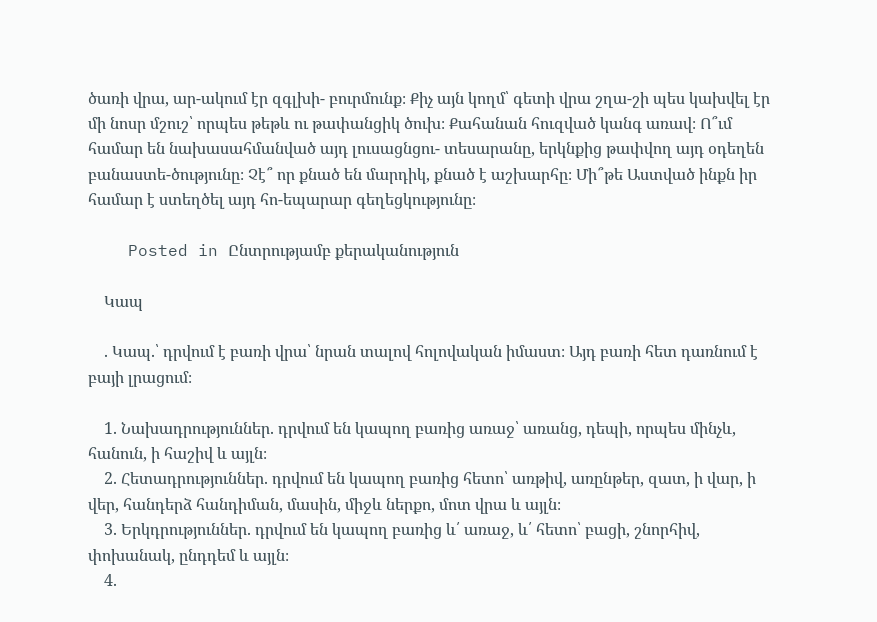ծառի վրա, ար-ակում էր զգլխի- բուրմունք։ Քիչ այն կողմ՝ գետի վրա շղա-շի պես կախվել էր մի նոսր մշուշ՝ որպես թեթև ու թափանցիկ ծուխ։ Քահանան հուզված կանգ առավ։ Ո՞ւմ համար են նախասահմանված այդ լուսացնցու- տեսարանը, երկնքից թափվող այդ օդեղեն բանաստե-ծությունը։ Չէ՞ որ քնած են մարդիկ, քնած է աշխարհը։ Մի՞թե Աստված ինքն իր համար է ստեղծել այդ հո-եպարար գեղեցկությունը։

    Posted in Ընտրությամբ քերականություն

    Կապ

    . Կապ.՝ դրվում է բառի վրա՝ նրան տալով հոլովական իմաստ։ Այդ բառի հետ դառնում է բայի լրացում։

    1. Նախադրություններ. դրվում են կապող բառից առաջ՝ առանց, դեպի, որպես մինչև, հանուն, ի հաշիվ և այլն։
    2. Հետադրություններ. դրվում են կապող բառից հետո՝ առթիվ, առընթեր, զատ, ի վար, ի վեր, հանդերձ հանդիման, մասին, միջև ներքո, մոտ վրա և այլն։
    3. Երկդրություններ. դրվում են կապող բառից և՛ առաջ, և՛ հետո՝ բացի, շնորհիվ, փոխանակ, ընդդեմ և այլն։
    4.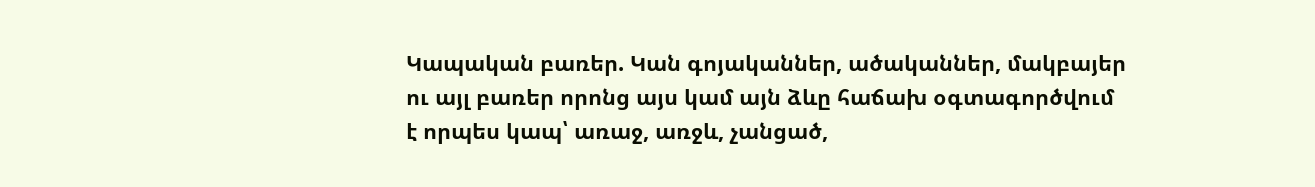Կապական բառեր. Կան գոյականներ, ածականներ, մակբայեր ու այլ բառեր որոնց այս կամ այն ձևը հաճախ օգտագործվում է որպես կապ՝ առաջ, առջև, չանցած,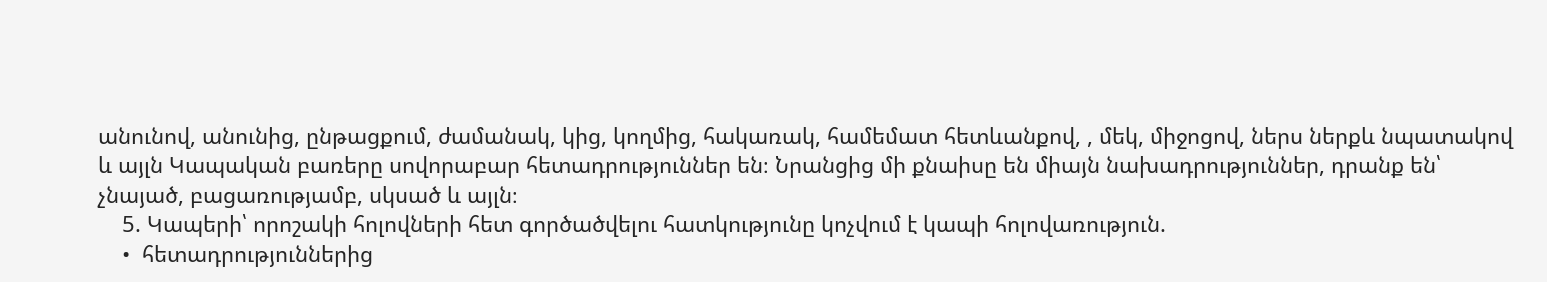անունով, անունից, ընթացքում, ժամանակ, կից, կողմից, հակառակ, համեմատ հետևանքով, , մեկ, միջոցով, ներս ներքև նպատակով և այլն Կապական բառերը սովորաբար հետադրություններ են։ Նրանցից մի քնաիսը են միայն նախադրություններ, դրանք են՝ չնայած, բացառությամբ, սկսած և այլն։
    5. Կապերի՝ որոշակի հոլովների հետ գործածվելու հատկությունը կոչվում է կապի հոլովառություն.
    •  հետադրություններից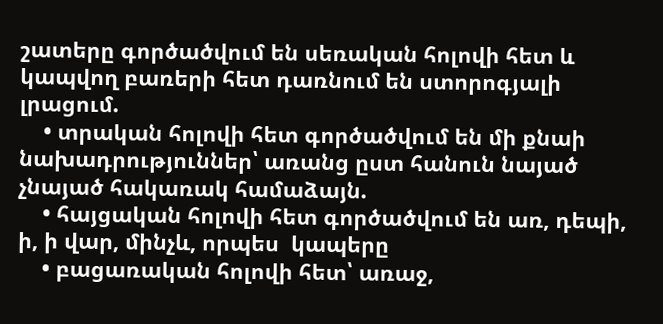շատերը գործածվում են սեռական հոլովի հետ և կապվող բառերի հետ դառնում են ստորոգյալի լրացում.
    • տրական հոլովի հետ գործածվում են մի քնաի նախադրություններ՝ առանց ըստ հանուն նայած չնայած հակառակ համաձայն.
    • հայցական հոլովի հետ գործածվում են առ, դեպի, ի, ի վար, մինչև, որպես  կապերը
    • բացառական հոլովի հետ՝ առաջ,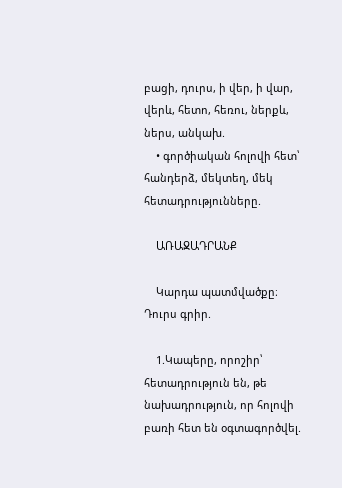բացի, դուրս, ի վեր, ի վար, վերև, հետո, հեռու, ներքև, ներս, անկախ.
    • գործիական հոլովի հետ՝ հանդերձ, մեկտեղ, մեկ հետադրությունները.

    ԱՌԱՋԱԴՐԱՆՔ

    Կարդա պատմվածքը։ Դուրս գրիր.

    1.Կապերը, որոշիր՝ հետադրություն են, թե նախադրություն, որ հոլովի բառի հետ են օգտագործվել.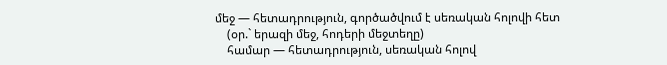մեջ — հետադրություն, գործածվում է սեռական հոլովի հետ
    (օր.` երազի մեջ, հոդերի մեջտեղը)
    համար — հետադրություն, սեռական հոլով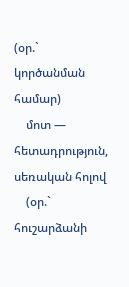(օր.` կործանման համար)
    մոտ — հետադրություն, սեռական հոլով
    (օր.` հուշարձանի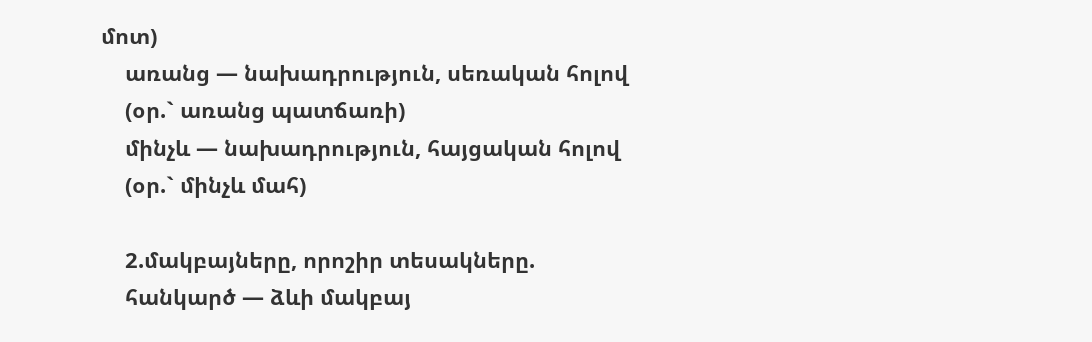մոտ)
    առանց — նախադրություն, սեռական հոլով
    (օր.` առանց պատճառի)
    մինչև — նախադրություն, հայցական հոլով
    (օր.` մինչև մահ)

    2.մակբայները, որոշիր տեսակները.
    հանկարծ — ձևի մակբայ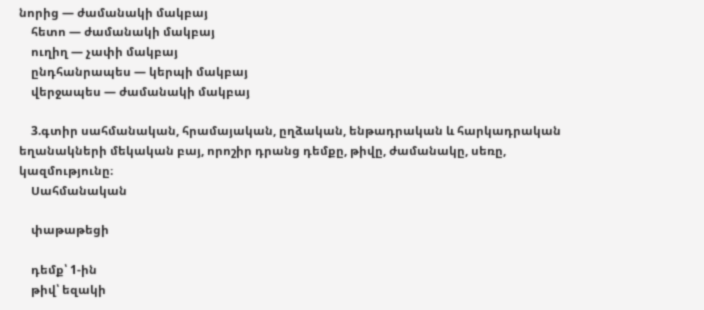նորից — ժամանակի մակբայ
    հետո — ժամանակի մակբայ
    ուղիղ — չափի մակբայ
    ընդհանրապես — կերպի մակբայ
    վերջապես — ժամանակի մակբայ

    3.գտիր սահմանական, հրամայական, ըղձական, ենթադրական և հարկադրական եղանակների մեկական բայ, որոշիր դրանց դեմքը, թիվը, ժամանակը, սեռը, կազմությունը։
    Սահմանական

    փաթաթեցի

    դեմք՝ 1-ին
    թիվ՝ եզակի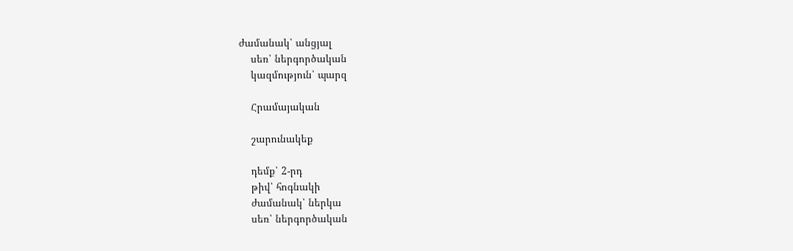ժամանակ՝ անցյալ
    սեռ՝ ներգործական
    կազմություն՝ պարզ

    Հրամայական

    շարունակեք

    դեմք՝ 2-րդ
    թիվ՝ հոգնակի
    ժամանակ՝ ներկա
    սեռ՝ ներգործական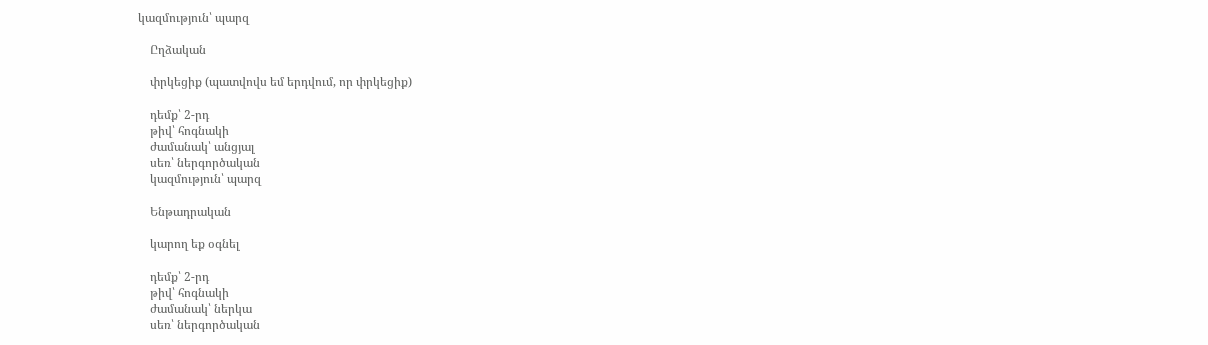կազմություն՝ պարզ

    Ըղձական

    փրկեցիք (պատվովս եմ երդվում, որ փրկեցիք)

    դեմք՝ 2-րդ
    թիվ՝ հոգնակի
    ժամանակ՝ անցյալ
    սեռ՝ ներգործական
    կազմություն՝ պարզ

    Ենթադրական

    կարող եք օգնել

    դեմք՝ 2-րդ
    թիվ՝ հոգնակի
    ժամանակ՝ ներկա
    սեռ՝ ներգործական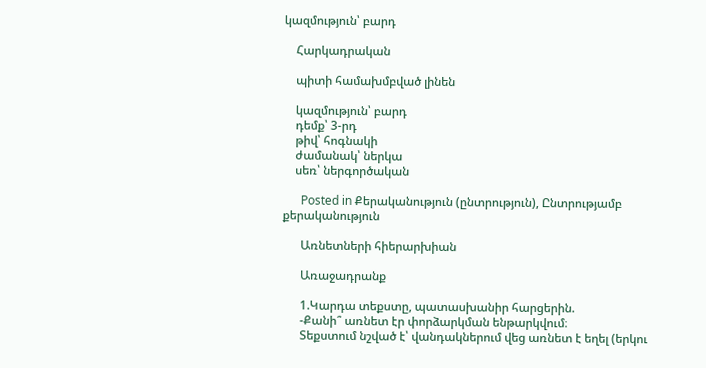կազմություն՝ բարդ

    Հարկադրական

    պիտի համախմբված լինեն

    կազմություն՝ բարդ
    դեմք՝ 3-րդ
    թիվ՝ հոգնակի
    ժամանակ՝ ներկա
    սեռ՝ ներգործական

      Posted in Քերականություն (ընտրություն), Ընտրությամբ քերականություն

      Առնետների հիերարխիան

      Առաջադրանք

      1.Կարդա տեքստը, պատասխանիր հարցերին.
      -Քանի՞ առնետ էր փորձարկման ենթարկվում։
      Տեքստում նշված է՝ վանդակներում վեց առնետ է եղել (երկու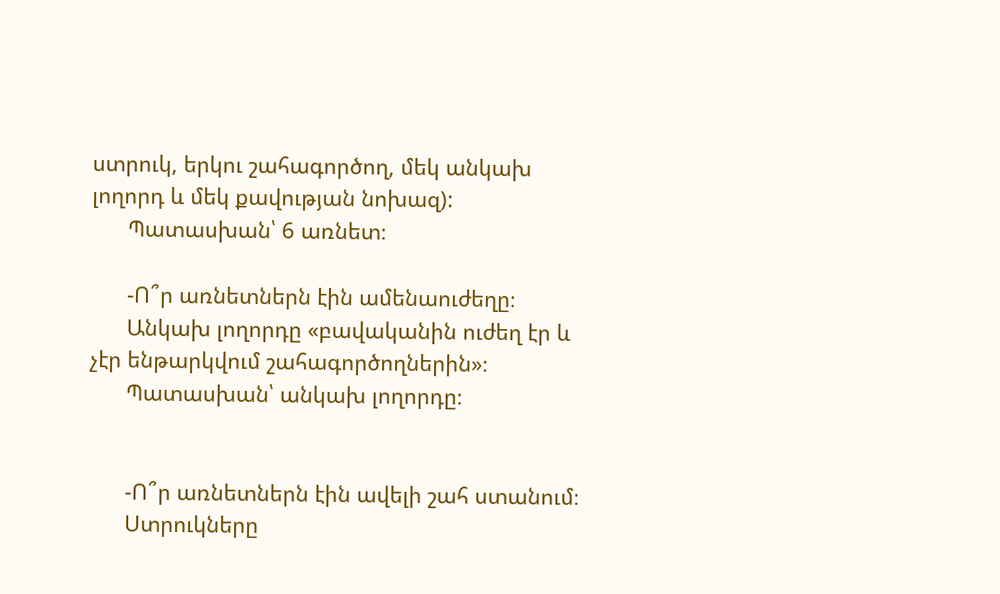ստրուկ, երկու շահագործող, մեկ անկախ լողորդ և մեկ քավության նոխազ):
      Պատասխան՝ 6 առնետ։

      -Ո՞ր առնետներն էին ամենաուժեղը։
      Անկախ լողորդը «բավականին ուժեղ էր և չէր ենթարկվում շահագործողներին»։
      Պատասխան՝ անկախ լողորդը։


      -Ո՞ր առնետներն էին ավելի շահ ստանում։
      Ստրուկները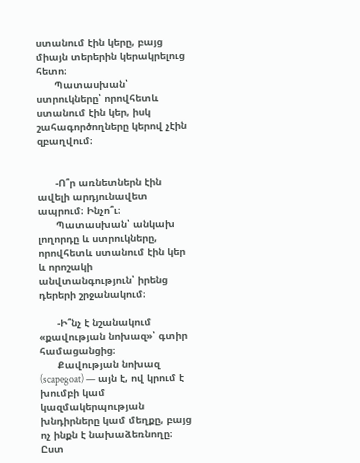ստանում էին կերը, բայց միայն տերերին կերակրելուց հետո։
      Պատասխան՝ ստրուկները՝ որովհետև ստանում էին կեր, իսկ շահագործողները կերով չէին զբաղվում։


      -Ո՞ր առնետներն էին ավելի արդյունավետ ապրում։ Ինչո՞ւ։
      Պատասխան՝ անկախ լողորդը և ստրուկները, որովհետև ստանում էին կեր և որոշակի անվտանգություն՝ իրենց դերերի շրջանակում։

      -Ի՞նչ է նշանակում «քավության նոխազ»՝ գտիր համացանցից։
      Քավության նոխազ (scapegoat) — այն է, ով կրում է խումբի կամ կազմակերպության խնդիրները կամ մեղքը, բայց ոչ ինքն է նախաձեռնողը։ Ըստ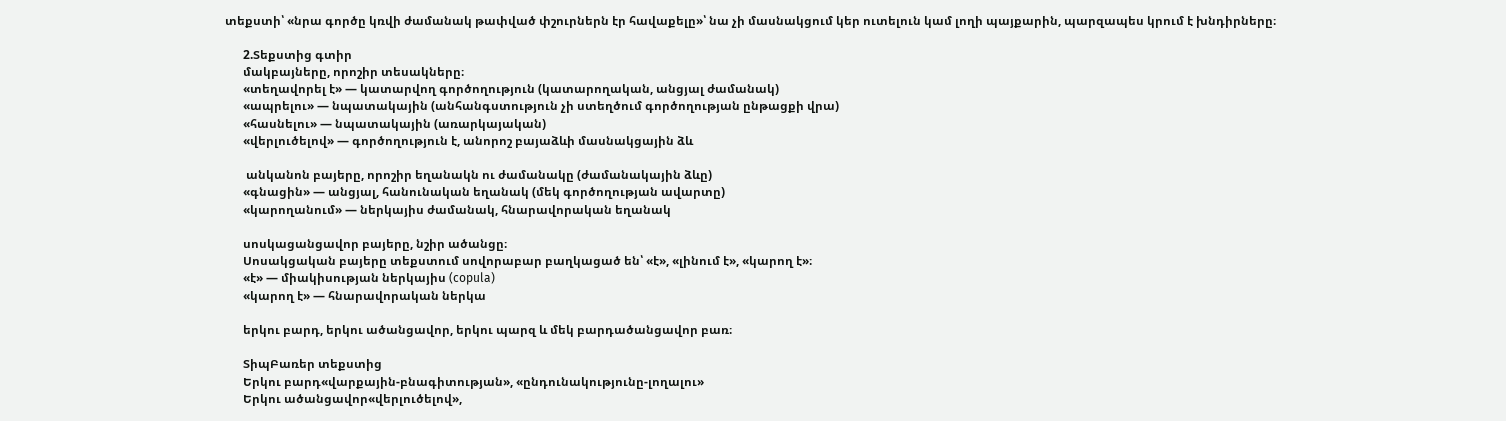տեքստի՝ «նրա գործը կռվի ժամանակ թափված փշուրներն էր հավաքելը»՝ նա չի մասնակցում կեր ուտելուն կամ լողի պայքարին, պարզապես կրում է խնդիրները։

      2.Տեքստից գտիր
      մակբայները, որոշիր տեսակները։
      «տեղավորել է» — կատարվող գործողություն (կատարողական, անցյալ ժամանակ)
      «ապրելու» — նպատակային (անհանգստություն չի ստեղծում գործողության ընթացքի վրա)
      «հասնելու» — նպատակային (առարկայական)
      «վերլուծելով» — գործողություն է, անորոշ բայաձևի մասնակցային ձև

       անկանոն բայերը, որոշիր եղանակն ու ժամանակը (ժամանակային ձևը)
      «գնացին» — անցյալ, հանունական եղանակ (մեկ գործողության ավարտը)
      «կարողանում» — ներկայիս ժամանակ, հնարավորական եղանակ

      սոսկացանցավոր բայերը, նշիր ածանցը։
      Սոսակցական բայերը տեքստում սովորաբար բաղկացած են՝ «է», «լինում է», «կարող է»։
      «է» — միակիսության ներկայիս (copula)
      «կարող է» — հնարավորական ներկա

      երկու բարդ, երկու ածանցավոր, երկու պարզ և մեկ բարդածանցավոր բառ։

      ՏիպԲառեր տեքստից
      Երկու բարդ«վարքային-բնագիտության», «ընդունակությունը-լողալու»
      Երկու ածանցավոր«վերլուծելով»,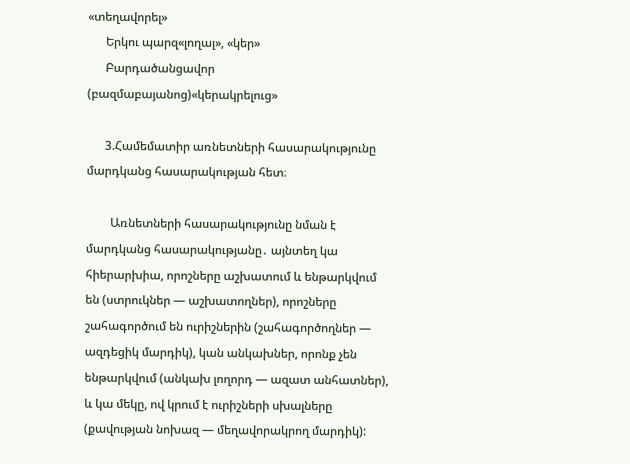«տեղավորել»
      Երկու պարզ«լողալ», «կեր»
      Բարդածանցավոր (բազմաբայանոց)«կերակրելուց»

      3.Համեմատիր առնետների հասարակությունը մարդկանց հասարակության հետ։

        Առնետների հասարակությունը նման է մարդկանց հասարակությանը․ այնտեղ կա հիերարխիա, որոշները աշխատում և ենթարկվում են (ստրուկներ — աշխատողներ), որոշները շահագործում են ուրիշներին (շահագործողներ — ազդեցիկ մարդիկ), կան անկախներ, որոնք չեն ենթարկվում (անկախ լողորդ — ազատ անհատներ), և կա մեկը, ով կրում է ուրիշների սխալները (քավության նոխազ — մեղավորակրող մարդիկ):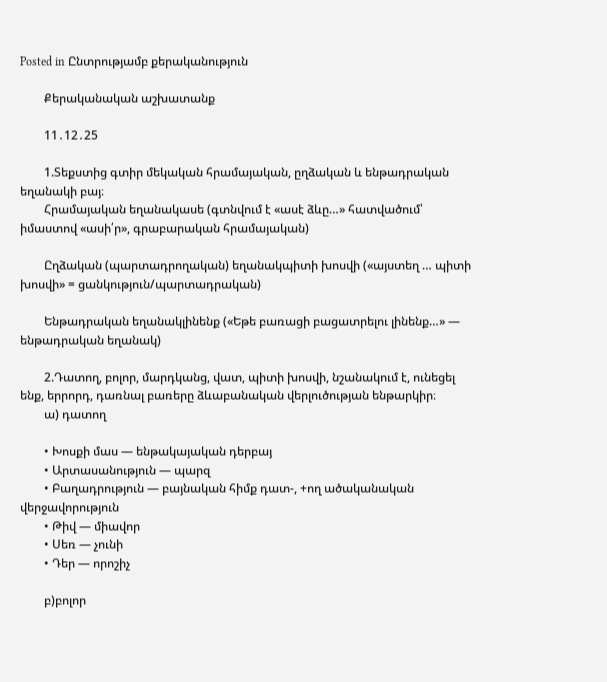Posted in Ընտրությամբ քերականություն

        Քերականական աշխատանք

        11․12․25

        1.Տեքստից գտիր մեկական հրամայական, ըղձական և ենթադրական եղանակի բայ։
        Հրամայական եղանակասե (գտնվում է «ասէ ձևը…» հատվածում՝ իմաստով «ասի՛ր», գրաբարական հրամայական)

        Ըղձական (պարտադրողական) եղանակպիտի խոսվի («այստեղ … պիտի խոսվի» = ցանկություն/պարտադրական)

        Ենթադրական եղանակլինենք («Եթե բառացի բացատրելու լինենք…» — ենթադրական եղանակ)

        2.Դատող, բոլոր, մարդկանց, վատ, պիտի խոսվի, նշանակում է, ունեցել ենք, երրորդ, դառնալ բառերը ձևաբանական վերլուծության ենթարկիր։
        ա) դատող

        • Խոսքի մաս — ենթակայական դերբայ
        • Արտասանություն — պարզ
        • Բաղադրություն — բայնական հիմք դատ-, +ող ածականական վերջավորություն
        • Թիվ — միավոր
        • Սեռ — չունի
        • Դեր — որոշիչ

        բ)բոլոր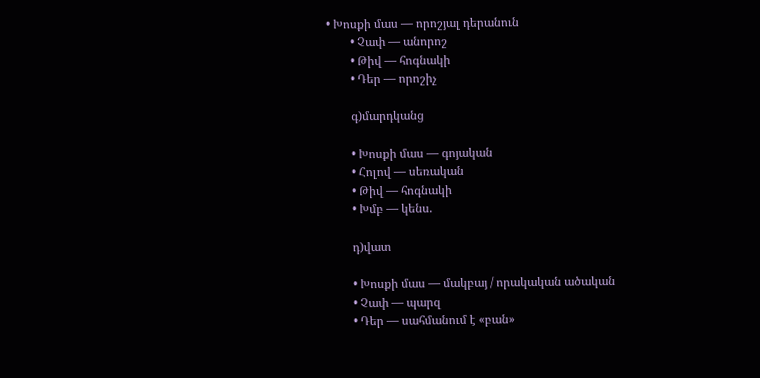• Խոսքի մաս — որոշյալ դերանուն
        • Չափ — անորոշ
        • Թիվ — հոգնակի
        • Դեր — որոշիչ

        գ)մարդկանց

        • Խոսքի մաս — գոյական
        • Հոլով — սեռական
        • Թիվ — հոգնակի
        • Խմբ — կենս.

        դ)վատ

        • Խոսքի մաս — մակբայ / որակական ածական
        • Չափ — պարզ
        • Դեր — սահմանում է «բան»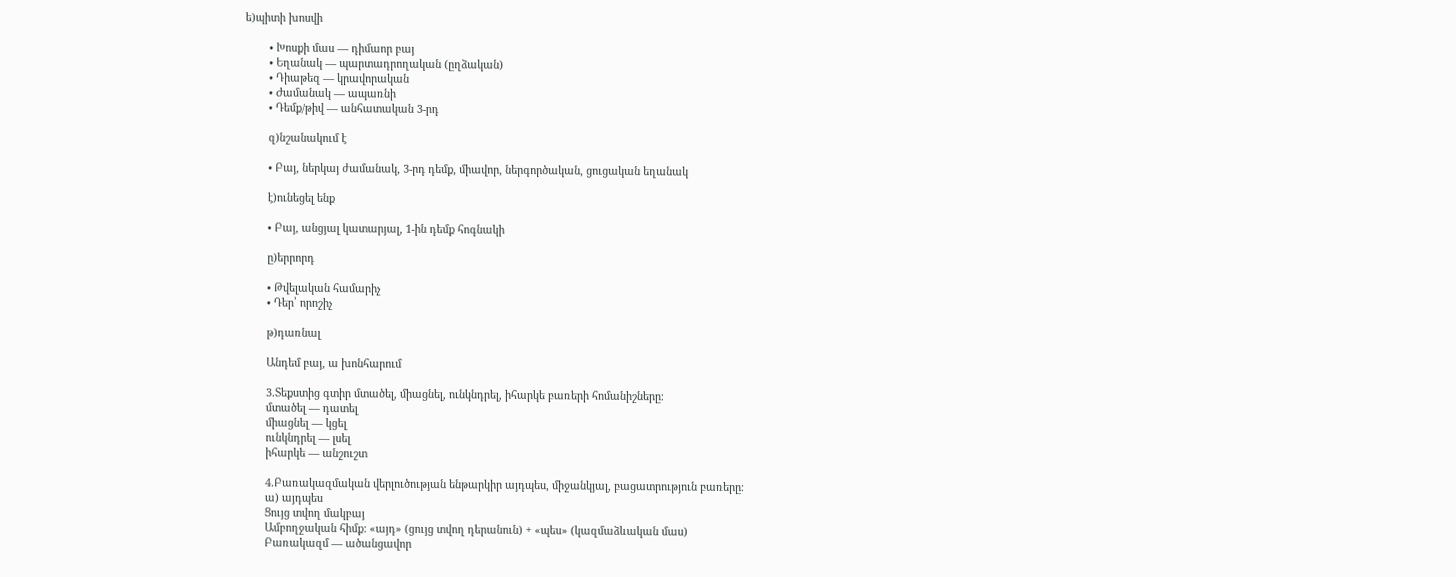ե)պիտի խոսվի

        • Խոսքի մաս — դիմաոր բայ
        • Եղանակ — պարտադրողական (ըղձական)
        • Դիաթեզ — կրավորական
        • Ժամանակ — ապառնի
        • Դեմք/թիվ — անհատական 3-րդ

        զ)նշանակում է

        • Բայ, ներկայ ժամանակ, 3-րդ դեմք, միավոր, ներգործական, ցուցական եղանակ

        է)ունեցել ենք

        • Բայ, անցյալ կատարյալ, 1-ին դեմք հոգնակի

        ը)երրորդ

        • Թվելական համարիչ
        • Դեր՝ որոշիչ

        թ)դառնալ

        Անդեմ բայ, ա խոնհարում

        3.Տեքստից գտիր մտածել, միացնել, ունկնդրել, իհարկե բառերի հոմանիշները։
        մտածել — դատել
        միացնել — կցել
        ունկնդրել — լսել
        իհարկե — անշուշտ

        4.Բառակազմական վերլուծության ենթարկիր այդպես, միջանկյալ, բացատրություն բառերը։
        ա) այդպես
        Ցույց տվող մակբայ
        Ամբողջական հիմք: «այդ» (ցույց տվող դերանուն) + «պես» (կազմաձևական մաս)
        Բառակազմ — ածանցավոր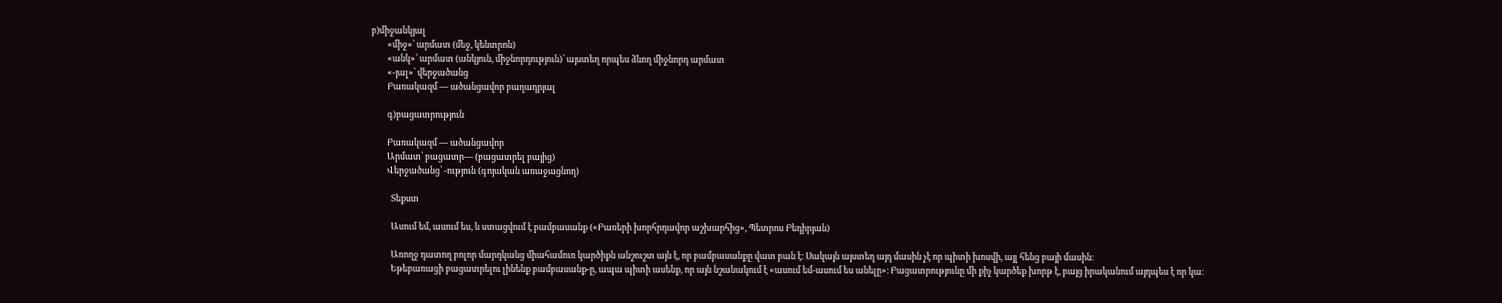բ)միջանկյալ
        «միջ»՝ արմատ (մեջ, կենտրոն)
        «անկ»՝ արմատ (անկյուն, միջնորդություն)՝ այստեղ որպես ձևող միջնորդ արմատ
        «-յալ»՝ վերջածանց
        Բառակազմ — ածանցավոր բաղադրյալ

        գ)բացատրություն

        Բառակազմ — ածանցավոր
        Արմատ՝ բացատր— (բացատրել բայից)
        Վերջածանց՝ -ություն (գոյական առաջացնող)

          Տեքստ

          Ասում եմ, ասում ես, և ստացվում է բամբասանք («Բառերի խորհրդավոր աշխարհից», Պետրոս Բեդիրյան)

          Առողջ դատող բոլոր մարդկանց միահամուռ կարծիքն անշուշտ այն է, որ բամբասանքը վատ բան է։ Սակայն այստեղ այդ մասին չէ որ պիտի խոսվի, այլ հենց բայի մասին։
          Եթեբառացի բացատրելու լինենք բամբասանք-ը, ապա պիտի ասենք, որ այն նշանակում է «ասում եմ-ասում ես անելը»։ Բացատրությունը մի քիչ կարծեք խորթ է, բայց իրականում այդպես է որ կա։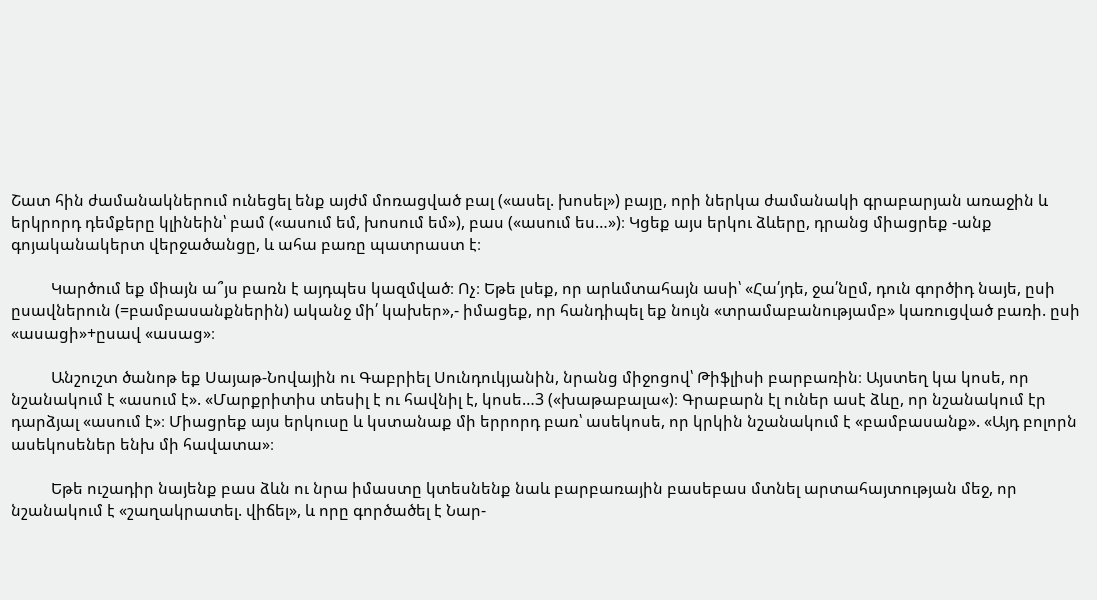Շատ հին ժամանակներում ունեցել ենք այժմ մոռացված բալ («ասել. խոսել») բայը, որի ներկա ժամանակի գրաբարյան առաջին և երկրորդ դեմքերը կլինեին՝ բամ («ասում եմ, խոսում եմ»), բաս («ասում ես…»)։ Կցեք այս երկու ձևերը, դրանց միացրեք -անք գոյականակերտ վերջածանցը, և ահա բառը պատրաստ է։

          Կարծում եք միայն ա՞յս բառն է այդպես կազմված։ Ոչ։ Եթե լսեք, որ արևմտահայն ասի՝ «Հա՛յդե, ջա՛նըմ, դուն գործիդ նայե, ըսի ըսավներուն (=բամբասանքներին) ականջ մի՛ կախեր»,- իմացեք, որ հանդիպել եք նույն «տրամաբանությամբ» կառուցված բառի. ըսի «ասացի»+ըսավ «ասաց»։

          Անշուշտ ծանոթ եք Սայաթ-Նովային ու Գաբրիել Սունդուկյանին, նրանց միջոցով՝ Թիֆլիսի բարբառին։ Այստեղ կա կոսե, որ նշանակում է «ասում է». «Մարքրիտիս տեսիլ է ու հավնիլ է, կոսե…3 («խաթաբալա«)։ Գրաբարն էլ ուներ ասէ ձևը, որ նշանակում էր դարձյալ «ասում է»։ Միացրեք այս երկուսը և կստանաք մի երրորդ բառ՝ ասեկոսե, որ կրկին նշանակում է «բամբասանք». «Այդ բոլորն ասեկոսեներ ենխ մի հավատա»։

          Եթե ուշադիր նայենք բաս ձևն ու նրա իմաստը կտեսնենք նաև բարբառային բասեբաս մտնել արտահայտության մեջ, որ նշանակում է «շաղակրատել. վիճել», և որը գործածել է Նար-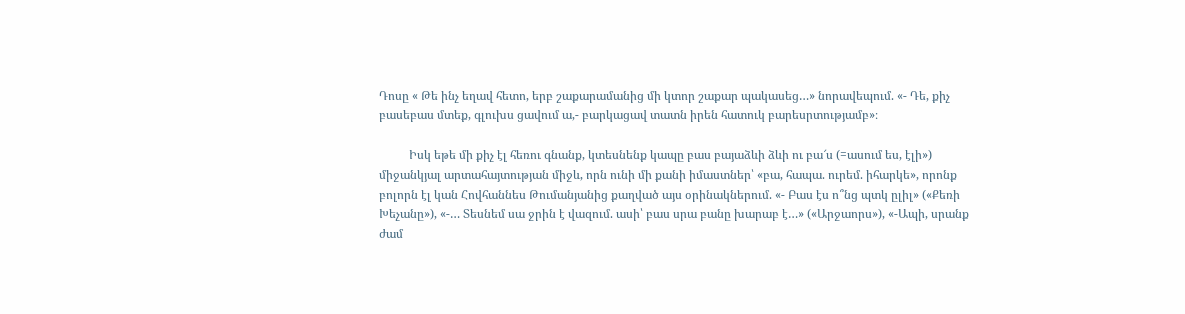Դոսը « Թե ինչ եղավ հետո, երբ շաքարամանից մի կտոր շաքար պակասեց…» նորավեպում. «- Դե, քիչ բասեբաս մտեք, գլուխս ցավում ա,- բարկացավ տատն իրեն հատուկ բարեսրտությամբ»։

          Իսկ եթե մի քիչ էլ հեռու գնանք, կտեսնենք կապը բաս բայաձևի ձևի ու բա՜ս (=ասում ես, էլի») միջանկյալ արտահայտության միջև, որն ունի մի քանի իմաստներ՝ «բա, հապա. ուրեմ. իհարկե», որոնք բոլորն էլ կան Հովհաննես Թումանյանից քաղված այս օրինակներում. «- Բաս էս ո՞նց պտկ ըլիլ» («Քեռի Խեչանը»), «-… Տեսնեմ սա ջրին է վազում. ասի՝ բաս սրա բանը խարաբ է…» («Արջաորս»), «-Ապի, սրանք ժամ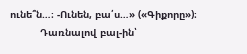ունե՞ն…։ -Ունեն, բա՛ս…» («Գիքորը»)։
          Դառնալով բալ-ին՝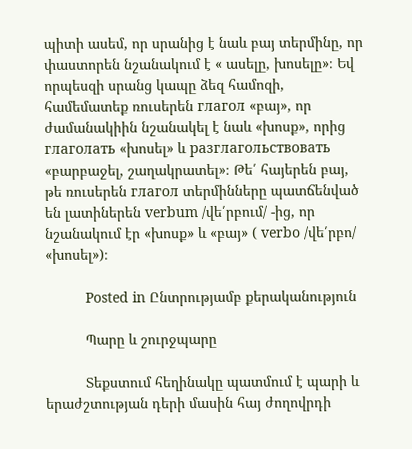պիտի ասեմ, որ սրանից է նաև բայ տերմինը, որ փաստորեն նշանակում է « ասելը, խոսելը»։ Եվ որպեսզի սրանց կապը ձեզ համոզի, համեմատեք ռուսերեն глагол «բայ», որ ժամանակիին նշանակել է նաև «խոսք», որից глаголать «խոսել» և разглагольствовать «բարբաջել, շաղակրատել»։ Թե՛ հայերեն բայ, թե ռուսերեն глагол տերմինները պատճենված են լատիներեն verbum /վե՛րբում/ -ից, որ նշանակում էր «խոսք» և «բայ» ( verbo /վե՛րբո/ «խոսել»)։

          Posted in Ընտրությամբ քերականություն

          Պարը և շուրջպարը

          Տեքստում հեղինակը պատմում է պարի և երաժշտության դերի մասին հայ ժողովրդի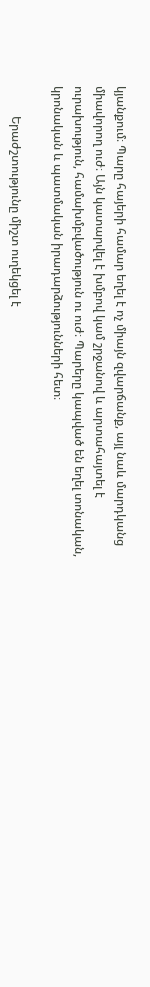կյանքում։ Պարը հայերի համար եղել է ոչ միայն զվարճանք, այլ նաև մարդկանց միավորող ուժ։ Այն կատարվել է խմբով կամ շրջանով և արտահայտել է ուրախություն, համախմբվածություն ու ուժ։ Պարերը կապված են եղել տոնական, կրոնական և պատմական իրադարձությունների հետ։

          Երաժշտությունը միշտ ուղեկցել է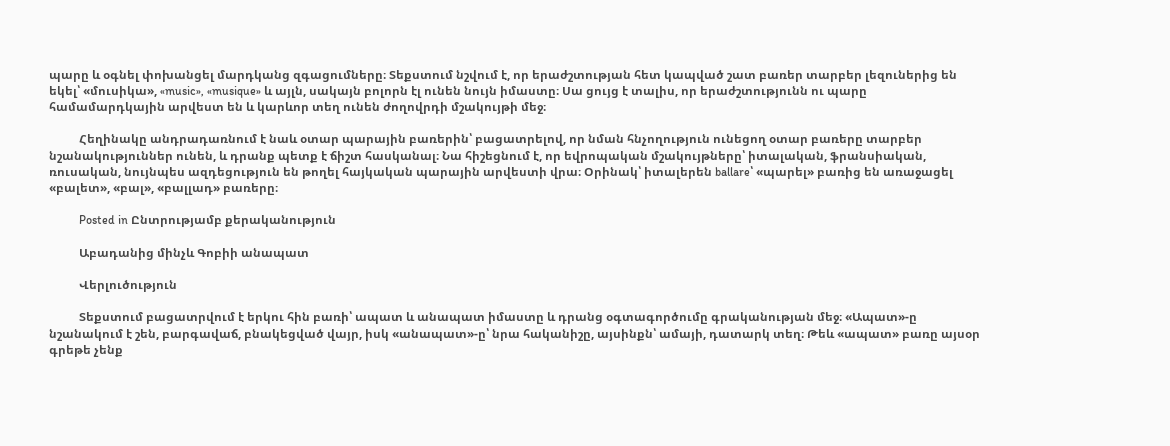պարը և օգնել փոխանցել մարդկանց զգացումները։ Տեքստում նշվում է, որ երաժշտության հետ կապված շատ բառեր տարբեր լեզուներից են եկել՝ «մուսիկա», «music», «musique» և այլն, սակայն բոլորն էլ ունեն նույն իմաստը։ Սա ցույց է տալիս, որ երաժշտությունն ու պարը համամարդկային արվեստ են և կարևոր տեղ ունեն ժողովրդի մշակույթի մեջ։

          Հեղինակը անդրադառնում է նաև օտար պարային բառերին՝ բացատրելով, որ նման հնչողություն ունեցող օտար բառերը տարբեր նշանակություններ ունեն, և դրանք պետք է ճիշտ հասկանալ։ Նա հիշեցնում է, որ եվրոպական մշակույթները՝ իտալական, ֆրանսիական, ռուսական, նույնպես ազդեցություն են թողել հայկական պարային արվեստի վրա։ Օրինակ՝ իտալերեն ballare՝ «պարել» բառից են առաջացել «բալետ», «բալ», «բալլադ» բառերը։

          Posted in Ընտրությամբ քերականություն

          Աբադանից մինչև Գոբիի անապատ

          Վերլուծություն

          Տեքստում բացատրվում է երկու հին բառի՝ ապատ և անապատ իմաստը և դրանց օգտագործումը գրականության մեջ։ «Ապատ»-ը նշանակում է շեն, բարգավաճ, բնակեցված վայր, իսկ «անապատ»-ը՝ նրա հականիշը, այսինքն՝ ամայի, դատարկ տեղ։ Թեև «ապատ» բառը այսօր գրեթե չենք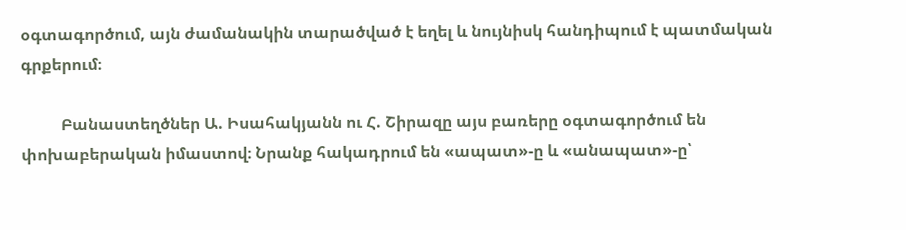օգտագործում, այն ժամանակին տարածված է եղել և նույնիսկ հանդիպում է պատմական գրքերում։

          Բանաստեղծներ Ա. Իսահակյանն ու Հ. Շիրազը այս բառերը օգտագործում են փոխաբերական իմաստով։ Նրանք հակադրում են «ապատ»-ը և «անապատ»-ը՝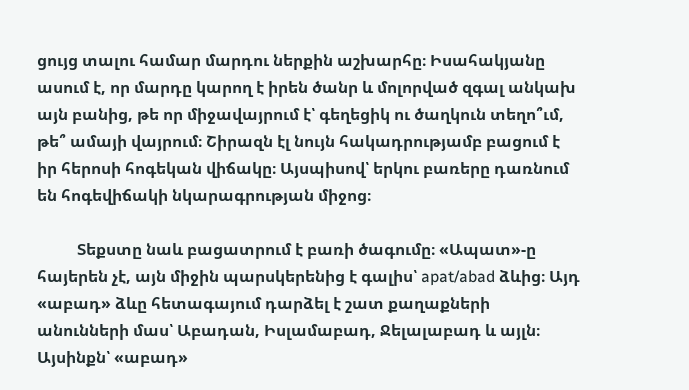ցույց տալու համար մարդու ներքին աշխարհը։ Իսահակյանը ասում է, որ մարդը կարող է իրեն ծանր և մոլորված զգալ անկախ այն բանից, թե որ միջավայրում է՝ գեղեցիկ ու ծաղկուն տեղո՞ւմ, թե՞ ամայի վայրում։ Շիրազն էլ նույն հակադրությամբ բացում է իր հերոսի հոգեկան վիճակը։ Այսպիսով՝ երկու բառերը դառնում են հոգեվիճակի նկարագրության միջոց։

          Տեքստը նաև բացատրում է բառի ծագումը։ «Ապատ»-ը հայերեն չէ, այն միջին պարսկերենից է գալիս՝ apat/abad ձևից։ Այդ «աբադ» ձևը հետագայում դարձել է շատ քաղաքների անունների մաս՝ Աբադան, Իսլամաբադ, Ջելալաբադ և այլն։ Այսինքն՝ «աբադ»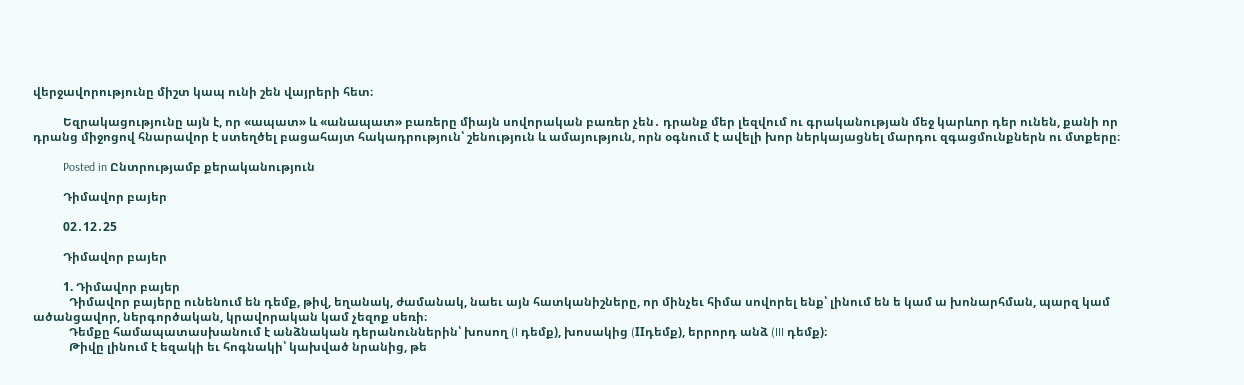վերջավորությունը միշտ կապ ունի շեն վայրերի հետ։

          Եզրակացությունը այն է, որ «ապատ» և «անապատ» բառերը միայն սովորական բառեր չեն․ դրանք մեր լեզվում ու գրականության մեջ կարևոր դեր ունեն, քանի որ դրանց միջոցով հնարավոր է ստեղծել բացահայտ հակադրություն՝ շենություն և ամայություն, որն օգնում է ավելի խոր ներկայացնել մարդու զգացմունքներն ու մտքերը։

          Posted in Ընտրությամբ քերականություն

          Դիմավոր բայեր

          02․12․25

          Դիմավոր բայեր

          1. Դիմավոր բայեր
            Դիմավոր բայերը ունենում են դեմք, թիվ, եղանակ, ժամանակ, նաեւ այն հատկանիշները, որ մինչեւ հիմա սովորել ենք՝ լինում են ե կամ ա խոնարհման, պարզ կամ ածանցավոր, ներգործական, կրավորական կամ չեզոք սեռի։
            Դեմքը համապատասխանում է անձնական դերանուններին՝ խոսող (I դեմք), խոսակից (IIդեմք), երրորդ անձ (III դեմք)։
            Թիվը լինում է եզակի եւ հոգնակի՝ կախված նրանից, թե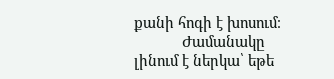քանի հոգի է խոսում։
            Ժամանակը լինում է ներկա՝ եթե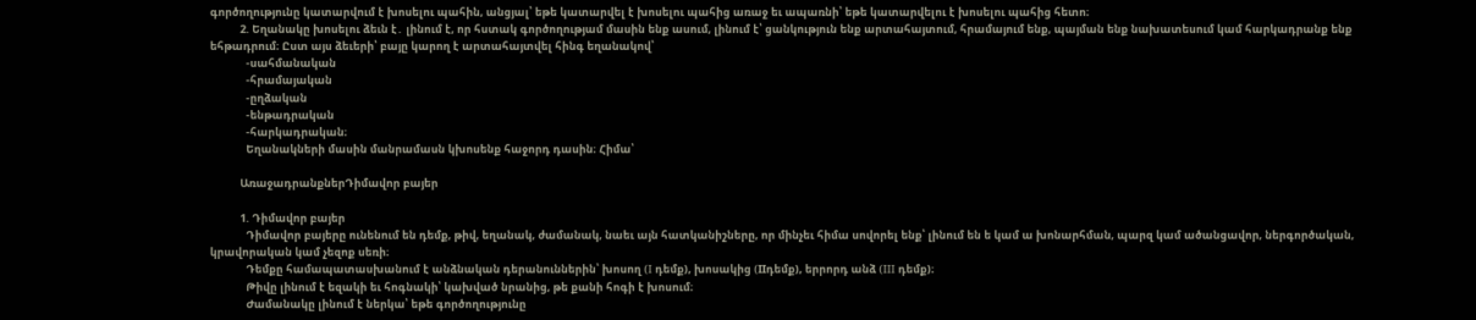գործողությունը կատարվում է խոսելու պահին, անցյալ՝ եթե կատարվել է խոսելու պահից առաջ եւ ապառնի՝ եթե կատարվելու է խոսելու պահից հետո։
          2. Եղանակը խոսելու ձեւն է․ լինում է, որ հստակ գործողությամ մասին ենք ասում, լինում է՝ ցանկություն ենք արտահայտում, հրամայում ենք, պայման ենք նախատեսում կամ հարկադրանք ենք եհթադրում։ Ըստ այս ձեւերի՝ բայը կարող է արտահայտվել հինգ եղանակով՝
            -սահմանական
            -հրամայական
            -ըղձական
            -ենթադրական
            -հարկադրական։
            Եղանակների մասին մանրամասն կխոսենք հաջորդ դասին։ Հիմա՝

          ԱռաջադրանքներԴիմավոր բայեր

          1. Դիմավոր բայեր
            Դիմավոր բայերը ունենում են դեմք, թիվ, եղանակ, ժամանակ, նաեւ այն հատկանիշները, որ մինչեւ հիմա սովորել ենք՝ լինում են ե կամ ա խոնարհման, պարզ կամ ածանցավոր, ներգործական, կրավորական կամ չեզոք սեռի։
            Դեմքը համապատասխանում է անձնական դերանուններին՝ խոսող (I դեմք), խոսակից (IIդեմք), երրորդ անձ (III դեմք)։
            Թիվը լինում է եզակի եւ հոգնակի՝ կախված նրանից, թե քանի հոգի է խոսում։
            Ժամանակը լինում է ներկա՝ եթե գործողությունը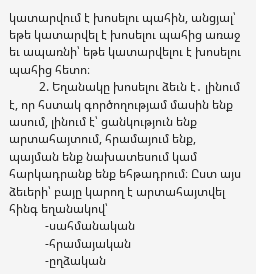կատարվում է խոսելու պահին, անցյալ՝ եթե կատարվել է խոսելու պահից առաջ եւ ապառնի՝ եթե կատարվելու է խոսելու պահից հետո։
          2. Եղանակը խոսելու ձեւն է․ լինում է, որ հստակ գործողությամ մասին ենք ասում, լինում է՝ ցանկություն ենք արտահայտում, հրամայում ենք, պայման ենք նախատեսում կամ հարկադրանք ենք եհթադրում։ Ըստ այս ձեւերի՝ բայը կարող է արտահայտվել հինգ եղանակով՝
            -սահմանական
            -հրամայական
            -ըղձական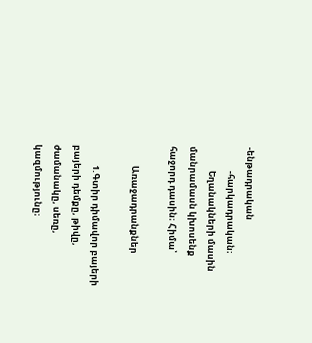-ենթադրական
            -հարկադրական։
            Եղանակների մասին մանրամասն կխոսենք հաջորդ դասին։ Հիմա՝

          Առաջադրանքներ

          1.Գտիր դիմավոր բայերի բայերի դեմքը, թիվը, ժամանակը, սեռը, կազմությունը։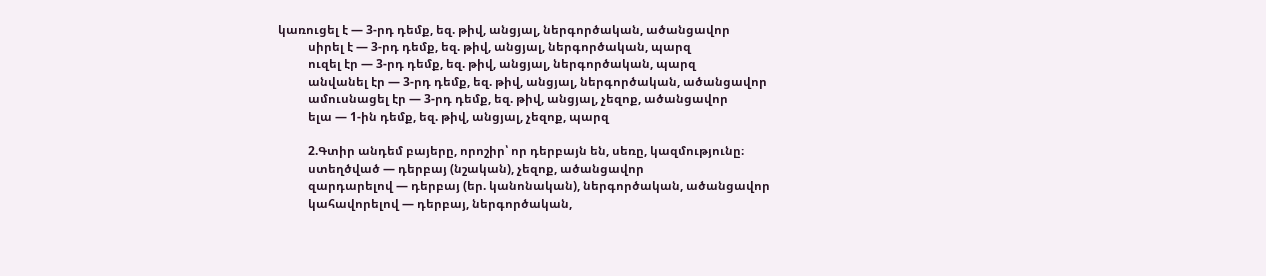կառուցել է — 3-րդ դեմք, եզ. թիվ, անցյալ, ներգործական, ածանցավոր
          սիրել է — 3-րդ դեմք, եզ. թիվ, անցյալ, ներգործական, պարզ
          ուզել էր — 3-րդ դեմք, եզ. թիվ, անցյալ, ներգործական, պարզ
          անվանել էր — 3-րդ դեմք, եզ. թիվ, անցյալ, ներգործական, ածանցավոր
          ամուսնացել էր — 3-րդ դեմք, եզ. թիվ, անցյալ, չեզոք, ածանցավոր
          ելա — 1-ին դեմք, եզ. թիվ, անցյալ, չեզոք, պարզ

          2.Գտիր անդեմ բայերը, որոշիր՝ որ դերբայն են, սեռը, կազմությունը։
          ստեղծված — դերբայ (նշական), չեզոք, ածանցավոր
          զարդարելով — դերբայ (եր. կանոնական), ներգործական, ածանցավոր
          կահավորելով — դերբայ, ներգործական,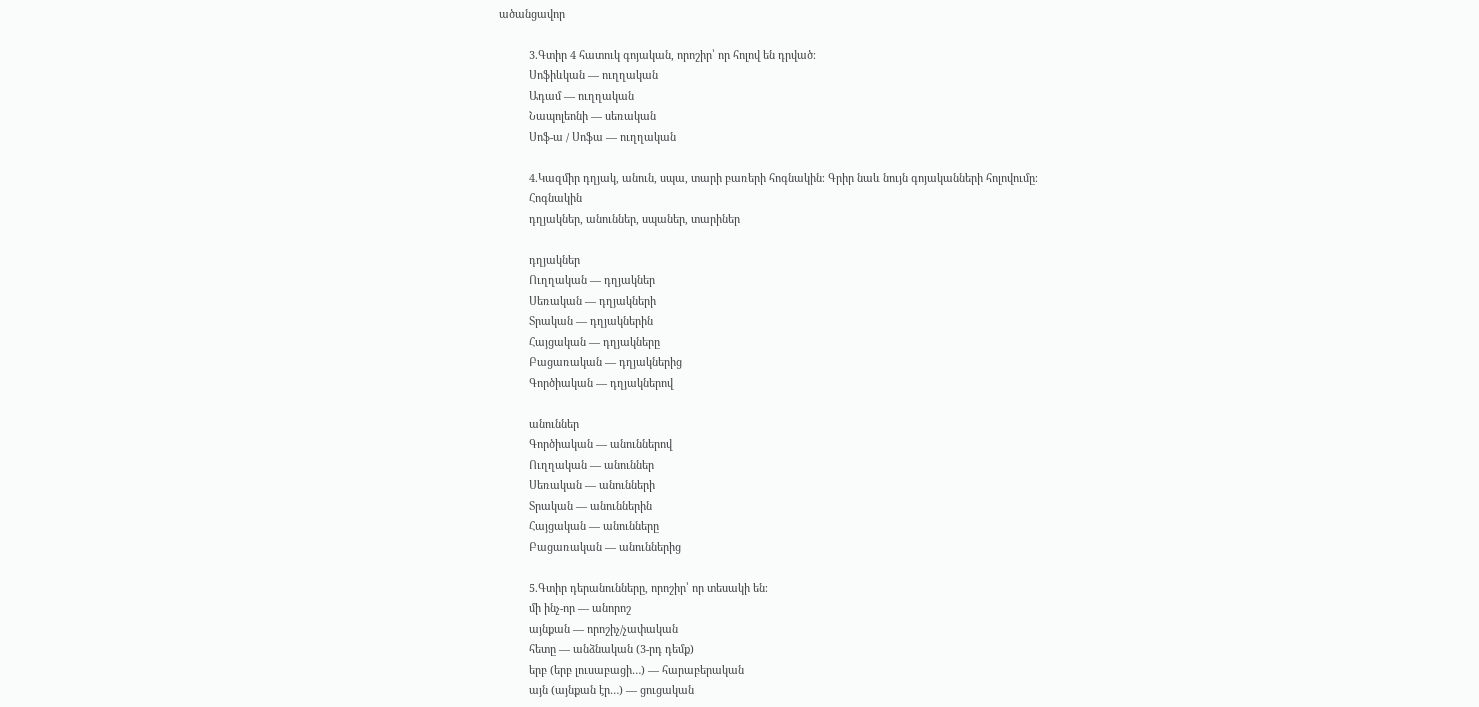ածանցավոր

          3.Գտիր 4 հատուկ գոյական, որոշիր՝ որ հոլով են դրված։
          Սոֆիևկան — ուղղական
          Ադամ — ուղղական
          Նապոլեոնի — սեռական
          Սոֆ-ա / Սոֆա — ուղղական

          4.Կազմիր դղյակ, անուն, սպա, տարի բառերի հոգնակին։ Գրիր նաև նույն գոյականների հոլովումը։
          Հոգնակին
          դղյակներ, անուններ, սպաներ, տարիներ

          դղյակներ
          Ուղղական — դղյակներ
          Սեռական — դղյակների
          Տրական — դղյակներին
          Հայցական — դղյակները
          Բացառական — դղյակներից
          Գործիական — դղյակներով

          անուններ
          Գործիական — անուններով
          Ուղղական — անուններ
          Սեռական — անունների
          Տրական — անուններին
          Հայցական — անունները
          Բացառական — անուններից

          5.Գտիր դերանունները, որոշիր՝ որ տեսակի են։
          մի ինչ-որ — անորոշ
          այնքան — որոշիչ/չափական
          հետը — անձնական (3-րդ դեմք)
          երբ (երբ լուսաբացի…) — հարաբերական
          այն (այնքան էր…) — ցուցական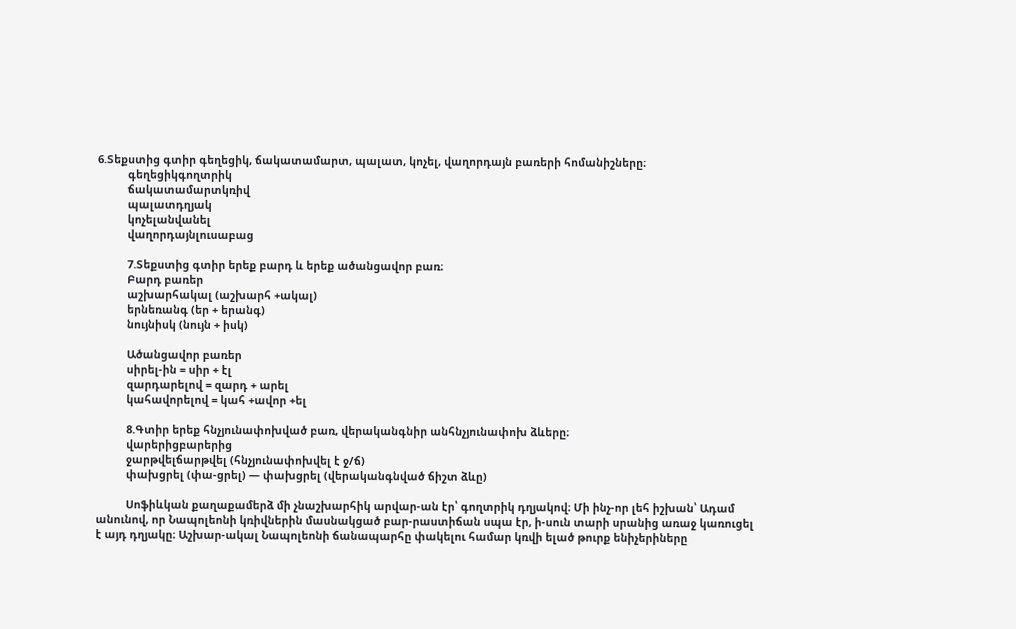6.Տեքստից գտիր գեղեցիկ, ճակատամարտ, պալատ, կոչել, վաղորդայն բառերի հոմանիշները։
          գեղեցիկգողտրիկ
          ճակատամարտկռիվ
          պալատդղյակ
          կոչելանվանել
          վաղորդայնլուսաբաց

          7.Տեքստից գտիր երեք բարդ և երեք ածանցավոր բառ։
          Բարդ բառեր
          աշխարհակալ (աշխարհ +ակալ)
          երնեռանգ (եր + երանգ)
          նույնիսկ (նույն + իսկ)

          Ածանցավոր բառեր
          սիրել-ին = սիր + էլ
          զարդարելով = զարդ + արել
          կահավորելով = կահ +ավոր +ել

          8.Գտիր երեք հնչյունափոխված բառ, վերականգնիր անհնչյունափոխ ձևերը։
          վարերիցբարերից
          ջարթվելճարթվել (հնչյունափոխվել է ջ/ճ)
          փախցրել (փա-ցրել) — փախցրել (վերականգնված ճիշտ ձևը)

          Սոֆիևկան քաղաքամերձ մի չնաշխարհիկ արվար-ան էր՝ գողտրիկ դղյակով։ Մի ինչ-որ լեհ իշխան՝ Ադամ անունով, որ Նապոլեոնի կռիվներին մասնակցած բար-րաստիճան սպա էր, ի-սուն տարի սրանից առաջ կառուցել է այդ դղյակը։ Աշխար-ակալ Նապոլեոնի ճանապարհը փակելու համար կռվի ելած թուրք ենիչերիները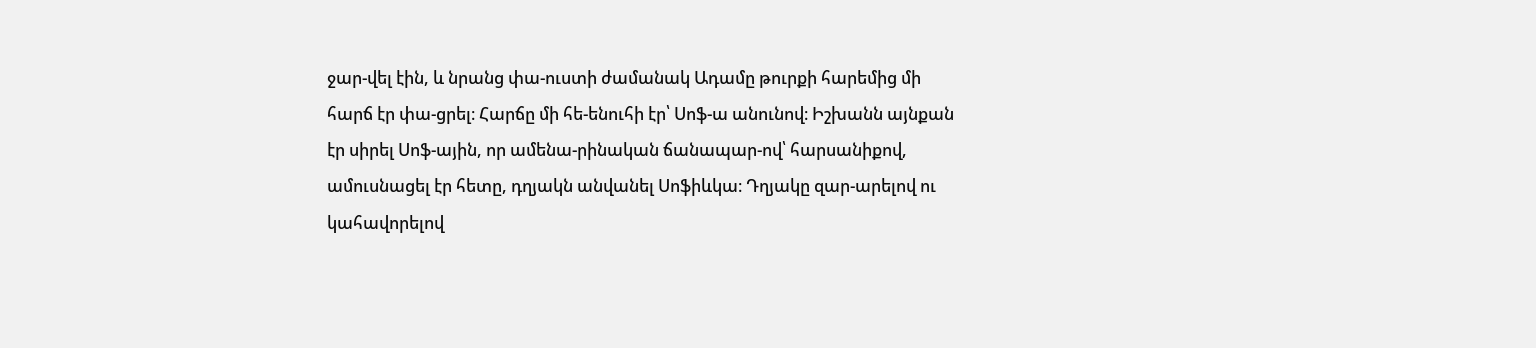ջար-վել էին, և նրանց փա-ուստի ժամանակ Ադամը թուրքի հարեմից մի հարճ էր փա-ցրել։ Հարճը մի հե-ենուհի էր՝ Սոֆ-ա անունով։ Իշխանն այնքան էր սիրել Սոֆ-ային, որ ամենա-րինական ճանապար-ով՝ հարսանիքով, ամուսնացել էր հետը, դղյակն անվանել Սոֆիևկա։ Դղյակը զար-արելով ու կահավորելով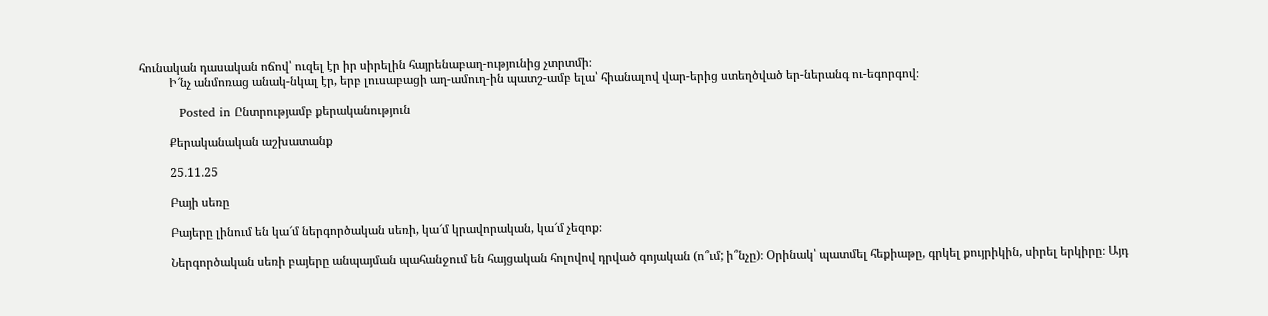հունական դասական ոճով՝ ուզել էր իր սիրելին հայրենաբաղ-ությունից չտրտմի։
          Ի՜նչ անմոռաց անակ-նկալ էր, երբ լուսաբացի աղ-ամուղ-ին պատշ-ամբ ելա՝ հիանալով վար-երից ստեղծված եր-ներանգ ու-եգորգով։

          Posted in Ընտրությամբ քերականություն

          Քերականական աշխատանք

          25․11․25

          Բայի սեռը

          Բայերը լինում են կա՜մ ներգործական սեռի, կա՜մ կրավորական, կա՜մ չեզոք։

          Ներգործական սեռի բայերը անպայման պահանջում են հայցական հոլովով դրված գոյական (ո՞ւմ; ի՞նչը)։ Օրինակ՝ պատմել հեքիաթը, գրկել քույրիկին, սիրել երկիրը։ Այդ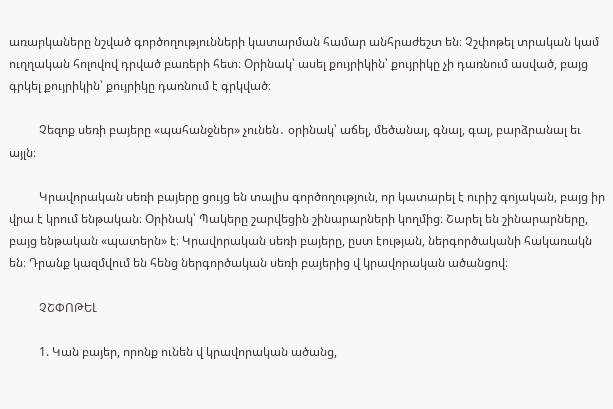առարկաները նշված գործողությունների կատարման համար անհրաժեշտ են։ Չշփոթել տրական կամ ուղղական հոլովով դրված բառերի հետ։ Օրինակ՝ ասել քույրիկին՝ քույրիկը չի դառնում ասված, բայց գրկել քույրիկին՝ քույրիկը դառնում է գրկված։

          Չեզոք սեռի բայերը «պահանջներ» չունեն․ օրինակ՝ աճել, մեծանալ, գնալ, գալ, բարձրանալ եւ այլն։

          Կրավորական սեռի բայերը ցույց են տալիս գործողություն, որ կատարել է ուրիշ գոյական, բայց իր վրա է կրում ենթական։ Օրինակ՝ Պակերը շարվեցին շինարարների կողմից։ Շարել են շինարարները, բայց ենթական «պատերն» է։ Կրավորական սեռի բայերը, ըստ էության, ներգործականի հակառակն են։ Դրանք կազմվում են հենց ներգործական սեռի բայերից վ կրավորական ածանցով։

          ՉՇՓՈԹԵԼ

          1. Կան բայեր, որոնք ունեն վ կրավորական ածանց,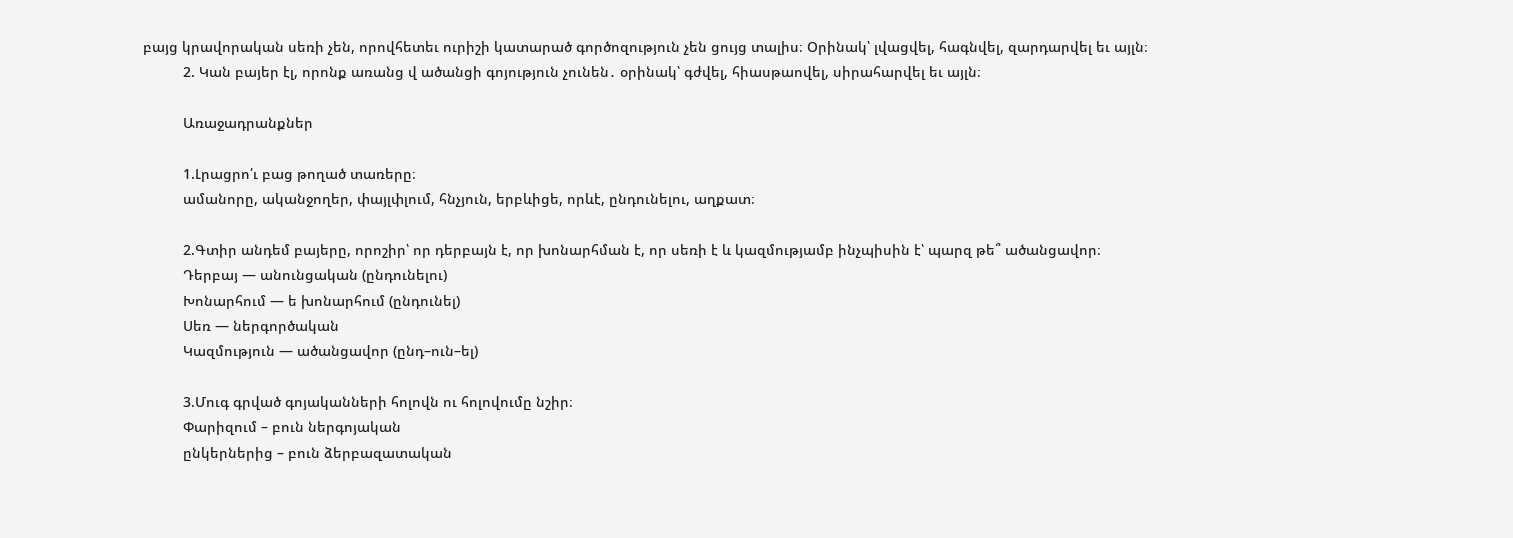բայց կրավորական սեռի չեն, որովհետեւ ուրիշի կատարած գործոզություն չեն ցույց տալիս։ Օրինակ՝ լվացվել, հագնվել, զարդարվել եւ այլն։
          2. Կան բայեր էլ, որոնք առանց վ ածանցի գոյություն չունեն․ օրինակ՝ գժվել, հիասթաովել, սիրահարվել եւ այլն։

          Առաջադրանքներ

          1.Լրացրո՛ւ բաց թողած տառերը։
          ամանորը, ականջողեր, փայլփլում, հնչյուն, երբևիցե, որևէ, ընդունելու, աղքատ։

          2.Գտիր անդեմ բայերը, որոշիր՝ որ դերբայն է, որ խոնարհման է, որ սեռի է և կազմությամբ ինչպիսին է՝ պարզ թե՞ ածանցավոր։
          Դերբայ — անունցական (ընդունելու)
          Խոնարհում — ե խոնարհում (ընդունել)
          Սեռ — ներգործական
          Կազմություն — ածանցավոր (ընդ–ուն–ել)

          3.Մուգ գրված գոյականների հոլովն ու հոլովումը նշիր։
          Փարիզում – բուն ներգոյական
          ընկերներից – բուն ձերբազատական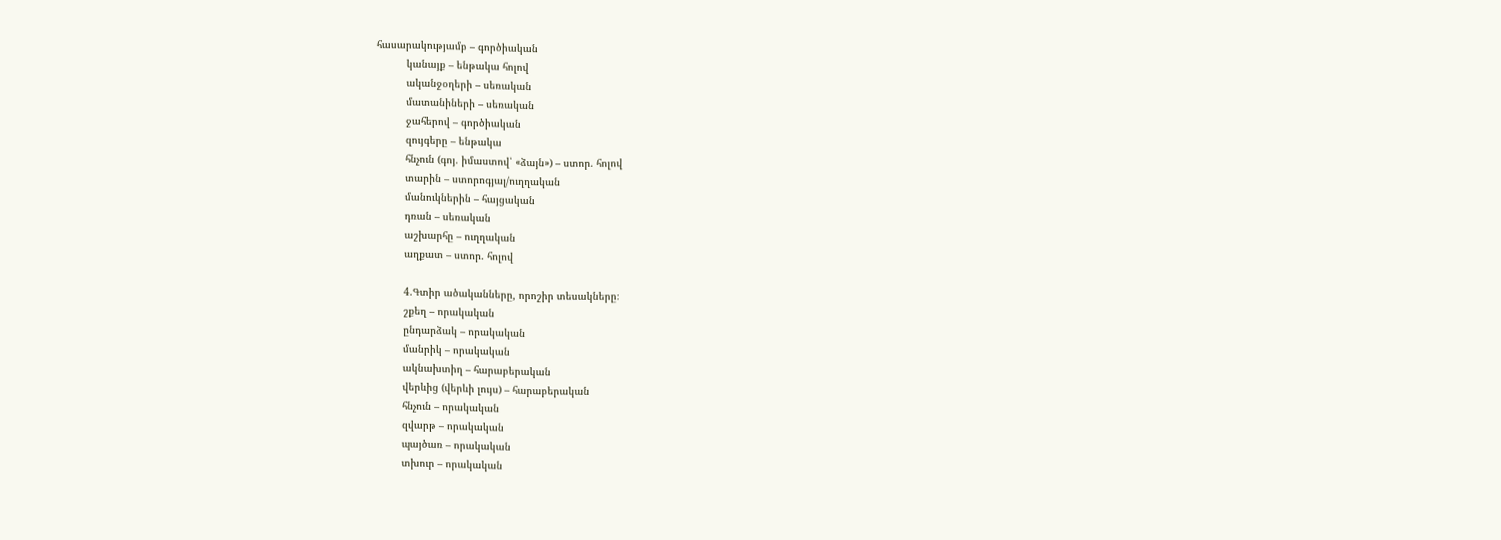հասարակությամբ – գործիական
          կանայք – ենթակա հոլով
          ականջօղերի – սեռական
          մատանիների – սեռական
          ջահերով – գործիական
          զույգերը – ենթակա
          հնչուն (գոյ. իմաստով՝ «ձայն») – ստոր. հոլով
          տարին – ստորոգյալ/ուղղական
          մանուկներին – հայցական
          դռան – սեռական
          աշխարհը – ուղղական
          աղքատ – ստոր. հոլով

          4.Գտիր ածականները, որոշիր տեսակները։
          շքեղ – որակական
          ընդարձակ – որակական
          մանրիկ – որակական
          ակնախտիղ – հարաբերական
          վերևից (վերևի լույս) – հարաբերական
          հնչուն – որակական
          զվարթ – որակական
          պայծառ – որակական
          տխուր – որակական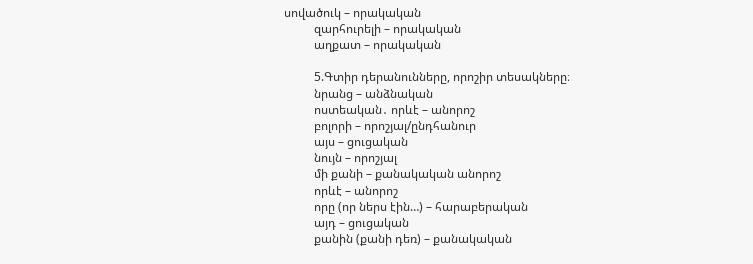սովածուկ – որակական
          զարհուրելի – որակական
          աղքատ – որակական

          5.Գտիր դերանունները, որոշիր տեսակները։
          նրանց – անձնական
          ոստեական․ որևէ – անորոշ
          բոլորի – որոշյալ/ընդհանուր
          այս – ցուցական
          նույն – որոշյալ
          մի քանի – քանակական անորոշ
          որևէ – անորոշ
          որը (որ ներս էին…) – հարաբերական
          այդ – ցուցական
          քանին (քանի դեռ) – քանակական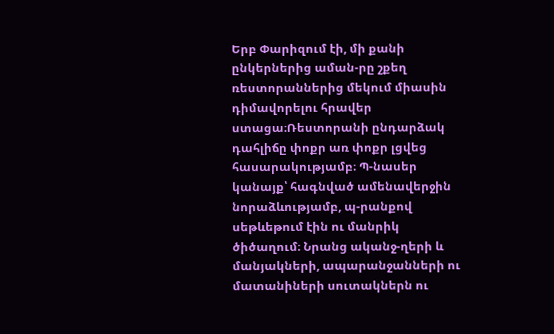Երբ Փարիզում էի, մի քանի ընկերներից աման-րը շքեղ ռեստորաններից մեկում միասին դիմավորելու հրավեր ստացա։Ռեստորանի ընդարձակ դահլիճը փոքր առ փոքր լցվեց հասարակությամբ։ Պ-նասեր կանայք՝ հագնված ամենավերջին նորաձևությամբ, պ-րանքով սեթևեթում էին ու մանրիկ ծիծաղում։ Նրանց ականջ-ղերի և մանյակների, ապարանջանների ու մատանիների սուտակներն ու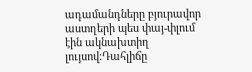ադամանդները բյուրավոր աստղերի պես փայ-փլում էին ակնախտիղ լույսով։Դահլիճը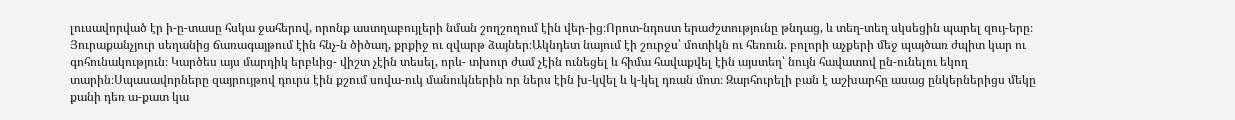լուսավորված էր ի-ը-տասը հսկա ջահերով, որոնք աստղաբույլերի նման շողշողում էին վեր-ից։Որոտ-նդոստ երաժշտությունը թնդաց, և տեղ-տեղ սկսեցին պարել զույ-երը։ Յուրաքանչյուր սեղանից ճառագայթում էին հնչ-ն ծիծաղ, քրքիջ ու զվարթ ձայներ։Ակնդետ նայում էի շուրջս՝ մոտիկն ու հեռուն. բոլորի աչքերի մեջ պայծառ ժպիտ կար ու գոհունակություն։ Կարծես այս մարդիկ երբևից- վիշտ չէին տեսել, որև- տխուր ժամ չէին ունեցել և հիմա հավաքվել էին այստեղ՝ նույն հավատով ըն-ունելու եկող տարին։Սպասավորները զայրույթով դուրս էին քշում սովա-ուկ մանուկներին որ ներս էին խ-կվել և կ-կել դռան մոտ։ Զարհուրելի բան է աշխարհը ասաց ընկերներիցս մեկը քանի դեռ ա-քատ կա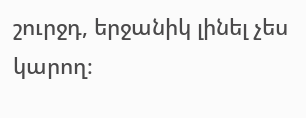շուրջդ, երջանիկ լինել չես կարող։